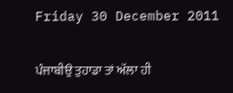Friday 30 December 2011

ਪੰਜਾਬੀਉ ਤੁਹਾਡਾ ਤਾਂ ਅੱਲਾ ਹੀ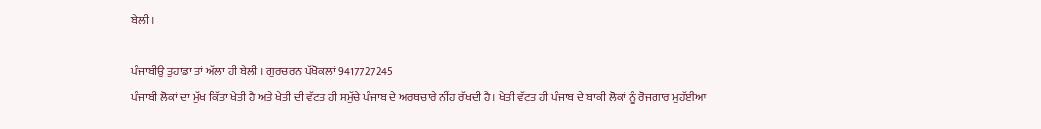ਬੇਲੀ ।

ਪੰਜਾਬੀਉ ਤੁਹਾਡਾ ਤਾਂ ਅੱਲਾ ਹੀ ਬੇਲੀ । ਗੁਰਚਰਨ ਪੱਖੋਕਲਾਂ 9417727245
ਪੰਜਾਬੀ ਲੋਕਾਂ ਦਾ ਮੁੱਖ ਕਿੱਤਾ ਖੇਤੀ ਹੈ ਅਤੇ ਖੇਤੀ ਦੀ ਵੱਟਤ ਹੀ ਸਮੁੱਚੇ ਪੰਜਾਬ ਦੇ ਅਰਥਚਾਰੇ ਨੀਂਹ ਰੱਖਦੀ ਹੈ। ਖੇਤੀ ਵੱਟਤ ਹੀ ਪੰਜਾਬ ਦੇ ਬਾਕੀ ਲੋਕਾਂ ਨੂੰ ਰੋਜਗਾਰ ਮੁਹੱਈਆ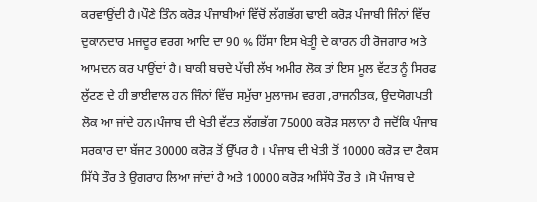ਕਰਵਾਉਂਦੀ ਹੈ।ਪੌਣੇ ਤਿੰਨ ਕਰੋੜ ਪੰਜਾਬੀਆਂ ਵਿੱਚੋਂ ਲੱਗਭੱਗ ਢਾਈ ਕਰੋੜ ਪੰਜਾਬੀ ਜਿੰਨਾਂ ਵਿੱਚ ਦੁਕਾਨਦਾਰ ਮਜਦੂਰ ਵਰਗ ਆਦਿ ਦਾ 90 % ਹਿੱਸਾ ਇਸ ਖੇਤੀੂ ਦੇ ਕਾਰਨ ਹੀ ਰੋਜਗਾਰ ਅਤੇ ਆਮਦਨ ਕਰ ਪਾਉਂਦਾਂ ਹੈ। ਬਾਕੀ ਬਚਦੇ ਪੱਚੀ ਲੱਖ ਅਮੀਰ ਲੋਕ ਤਾਂ ਇਸ ਮੂਲ ਵੱਟਤ ਨੂੰ ਸਿਰਫ ਲੁੱਟਣ ਦੇ ਹੀ ਭਾਈਵਾਲ ਹਨ ਜਿੰਨਾਂ ਵਿੱਚ ਸਮੁੱਚਾ ਮੁਲਾਜਮ ਵਰਗ ,ਰਾਜਨੀਤਕ, ਉਦਯੋਗਪਤੀ ਲੋਕ ਆ ਜਾਂਦੇ ਹਨ।ਪੰਜਾਬ ਦੀ ਖੇਤੀ ਵੱਟਤ ਲੱਗਭੱਗ 75000 ਕਰੋੜ ਸਲਾਨਾ ਹੈ ਜਦੋਂਕਿ ਪੰਜਾਬ ਸਰਕਾਰ ਦਾ ਬੱਜਟ 30000 ਕਰੋੜ ਤੋਂ ਉੱਪਰ ਹੈ । ਪੰਜਾਬ ਦੀ ਖੇਤੀ ਤੋਂ 10000 ਕਰੋੜ ਦਾ ਟੈਕਸ ਸਿੱਧੇ ਤੌਰ ਤੇ ਉਗਰਾਹ ਲਿਆ ਜਾਂਦਾਂ ਹੈ ਅਤੇ 10000 ਕਰੋੜ ਅਸਿੱਧੇ ਤੌਰ ਤੇ ।ਸੋ ਪੰਜਾਬ ਦੇ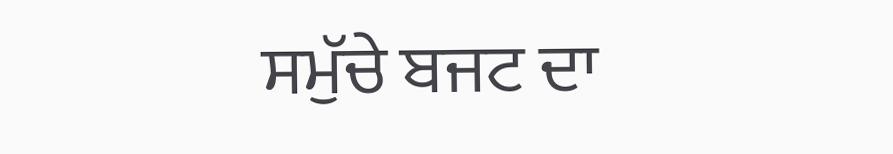ਸਮੁੱਚੇ ਬਜਟ ਦਾ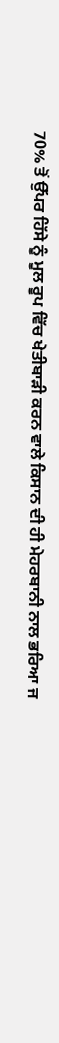70% ਤੋਂ ਉੱਪਰ ਹਿੱਸੇ ਨੂੰ ਮੂਲ ਰੂਪ ਵਿੱਚ ਖੇਤੀਬਾੜੀ ਕਰਨ ਵਾਲੇ ਕਿਸਾਨ ਦੀ ਹੀ ਮੇਹਰਬਾਨੀ ਨਾਲ ਭਰਿਆ ਜ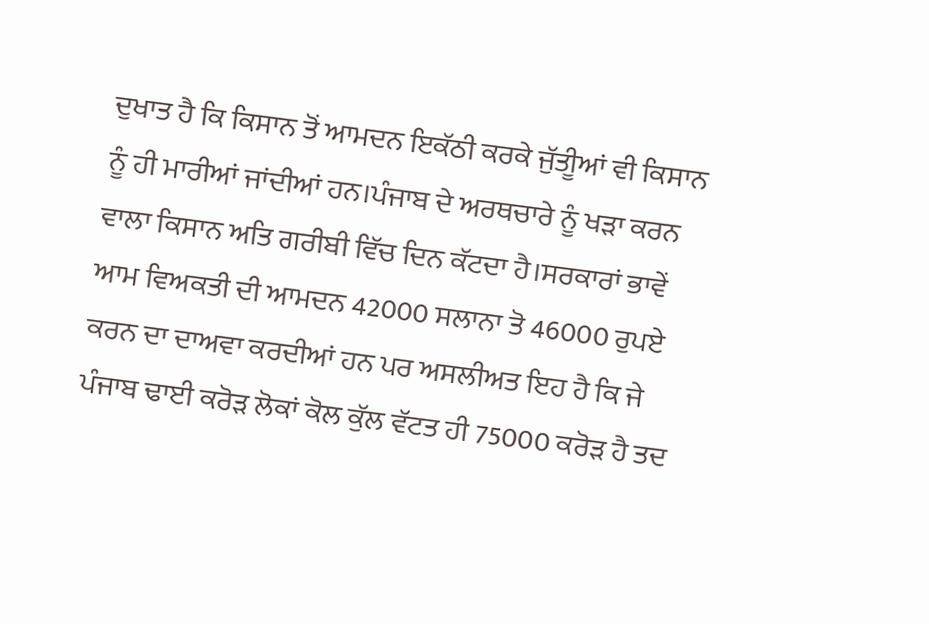ਦੁਖਾਤ ਹੈ ਕਿ ਕਿਸਾਨ ਤੋਂ ਆਮਦਨ ਇਕੱਠੀ ਕਰਕੇ ਜੁੱਤੀੂਆਂ ਵੀ ਕਿਸਾਨ ਨੂੰ ਹੀ ਮਾਰੀਆਂ ਜਾਂਦੀਆਂ ਹਨ।ਪੰਜਾਬ ਦੇ ਅਰਥਚਾਰੇ ਨੂੰ ਖੜਾ ਕਰਨ ਵਾਲਾ ਕਿਸਾਨ ਅਤਿ ਗਰੀਬੀ ਵਿੱਚ ਦਿਨ ਕੱਟਦਾ ਹੈ।ਸਰਕਾਰਾਂ ਭਾਵੇਂ ਆਮ ਵਿਅਕਤੀ ਦੀ ਆਮਦਨ 42000 ਸਲਾਨਾ ਤੋ 46000 ਰੁਪਏ ਕਰਨ ਦਾ ਦਾਅਵਾ ਕਰਦੀਆਂ ਹਨ ਪਰ ਅਸਲੀਅਤ ਇਹ ਹੈ ਕਿ ਜੇ ਪੰਜਾਬ ਢਾਈ ਕਰੋੜ ਲੋਕਾਂ ਕੋਲ ਕੁੱਲ ਵੱਟਤ ਹੀ 75000 ਕਰੋੜ ਹੈ ਤਦ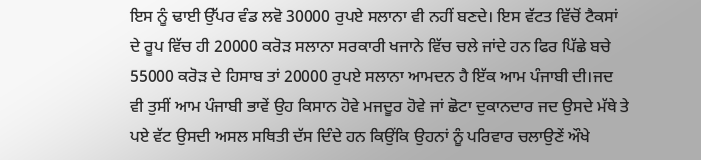ਇਸ ਨੂੰ ਢਾਈ ਉੱਪਰ ਵੰਡ ਲਵੋ 30000 ਰੁਪਏ ਸਲਾਨਾ ਵੀ ਨਹੀਂ ਬਣਦੇ। ਇਸ ਵੱਟਤ ਵਿੱਚੋਂ ਟੈਕਸਾਂ ਦੇ ਰੂਪ ਵਿੱਚ ਹੀ 20000 ਕਰੋੜ ਸਲਾਨਾ ਸਰਕਾਰੀ ਖਜਾਨੇ ਵਿੱਚ ਚਲੇ ਜਾਂਦੇ ਹਨ ਫਿਰ ਪਿੱਛੇ ਬਚੇ 55000 ਕਰੋੜ ਦੇ ਹਿਸਾਬ ਤਾਂ 20000 ਰੁਪਏ ਸਲਾਨਾ ਆਮਦਨ ਹੈ ਇੱਕ ਆਮ ਪੰਜਾਬੀ ਦੀ।ਜਦ ਵੀ ਤੁਸੀਂ ਆਮ ਪੰਜਾਬੀ ਭਾਵੇਂ ਉਹ ਕਿਸਾਨ ਹੋਵੇ ਮਜਦੂਰ ਹੋਵੇ ਜਾਂ ਛੋਟਾ ਦੁਕਾਨਦਾਰ ਜਦ ਉਸਦੇ ਮੱਥੇ ਤੇ ਪਏ ਵੱਟ ਉਸਦੀ ਅਸਲ ਸਥਿਤੀ ਦੱਸ ਦਿੰਦੇ ਹਨ ਕਿਉਂਕਿ ਉਹਨਾਂ ਨੂੰ ਪਰਿਵਾਰ ਚਲਾਉਣੇਂ ਔਖੇ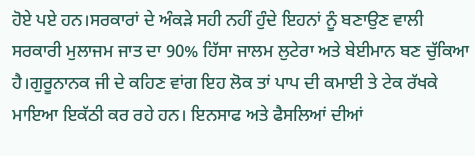ਹੋਏ ਪਏ ਹਨ।ਸਰਕਾਰਾਂ ਦੇ ਅੰਕੜੇ ਸਹੀ ਨਹੀਂ ਹੁੰਦੇ ਇਹਨਾਂ ਨੂੰ ਬਣਾਉਣ ਵਾਲੀ ਸਰਕਾਰੀ ਮੁਲਾਜਮ ਜਾਤ ਦਾ 90% ਹਿੱਸਾ ਜਾਲਮ ਲੁਟੇਰਾ ਅਤੇ ਬੇਈਮਾਨ ਬਣ ਚੁੱਕਿਆ ਹੈ।ਗੁਰੂਨਾਨਕ ਜੀ ਦੇ ਕਹਿਣ ਵਾਂਗ ਇਹ ਲੋਕ ਤਾਂ ਪਾਪ ਦੀ ਕਮਾਈ ਤੇ ਟੇਕ ਰੱਖਕੇ ਮਾਇਆ ਇਕੱਠੀ ਕਰ ਰਹੇ ਹਨ। ਇਨਸਾਫ ਅਤੇ ਫੈਸਲਿਆਂ ਦੀਆਂ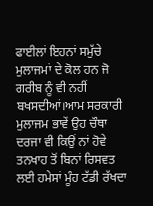ਫਾਈਲਾਂ ਇਹਨਾਂ ਸਮੁੱਚੇ ਮੁਲਾਜਮਾਂ ਦੇ ਕੋਲ ਹਨ ਜੋ ਗਰੀਬ ਨੂੰ ਵੀ ਨਹੀਂ ਬਖਸਦੀਆਂ।ਆਮ ਸਰਕਾਰੀ ਮੁਲਾਜਮ ਭਾਵੇਂ ਉਹ ਚੌਥਾ ਦਰਜਾ ਵੀ ਕਿਉਂ ਨਾਂ ਹੋਵੇ ਤਨਖਾਹ ਤੋਂ ਬਿਨਾਂ ਰਿਸਵਤ ਲਈ ਹਮੇਸਾਂ ਮੂੰਹ ਟੱਡੀ ਰੱਖਦਾ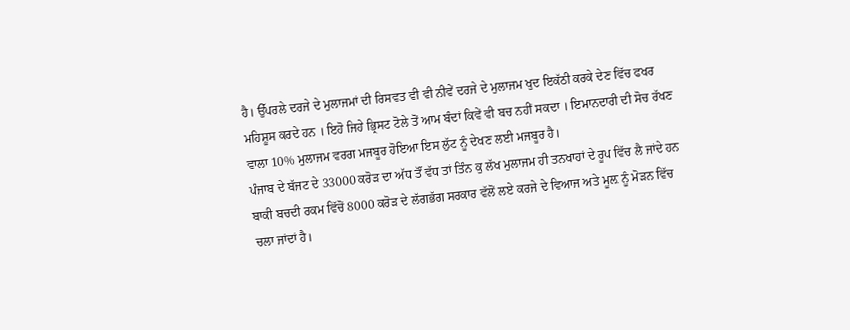ਹੈ। ਉੱਪਰਲੇ ਦਰਜੇ ਦੇ ਮੁਲਾਜਮਾਂ ਦੀ ਰਿਸਵਤ ਵੀ ਵੀ ਨੀਵੇਂ ਦਰਜੇ ਦੇ ਮੁਲਾਜਮ ਖੁਦ ਇਕੱਠੀ ਕਰਕੇ ਦੇਣ ਵਿੱਚ ਫਖਰ ਮਹਿਸ਼ੂਸ ਕਰਦੇ ਹਨ । ਇਹੋ ਜਿਹੇ ਭ੍ਰਿਸਟ ਟੋਲੇ ਤੋਂ ਆਮ ਬੰਦਾਂ ਕਿਵੇਂ ਵੀ ਬਚ ਨਹੀਂ ਸਕਦਾ । ਇਮਾਨਦਾਰੀ ਦੀ ਸੋਚ ਰੱਖਣ ਵਾਲਾ 10% ਮੁਲਾਜਮ ਵਰਗ ਮਜਬੂਰ ਹੋਇਆ ਇਸ ਲੁੱਟ ਨੂੰ ਦੇਖਣ ਲਈ ਮਜਬੂਰ ਹੈ।
ਪੰਜਾਬ ਦੇ ਬੱਜਟ ਦੇ 33000 ਕਰੋੜ ਦਾ ਅੱਧ ਤੌਂ ਵੱਧ ਤਾਂ ਤਿੰਨ ਕੁ ਲੱਖ ਮੁਲਾਜਮ ਹੀ ਤਨਖਾਹਾਂ ਦੇ ਰੂਪ ਵਿੱਚ ਲੈ ਜਾਂਦੇ ਹਨ ਬਾਕੀ ਬਚਦੀ ਰਕਮ ਵਿੱਚੋਂ 8000 ਕਰੋੜ ਦੇ ਲੱਗਭੱਗ ਸਰਕਾਰ ਵੱਲੋਂ ਲਏ ਕਰਜੇ ਦੇ ਵਿਆਜ ਅਤੇ ਮੂਲ਼ ਨੂੰ ਮੋੜਨ ਵਿੱਚ ਚਲਾ ਜਾਂਦਾਂ ਹੈ।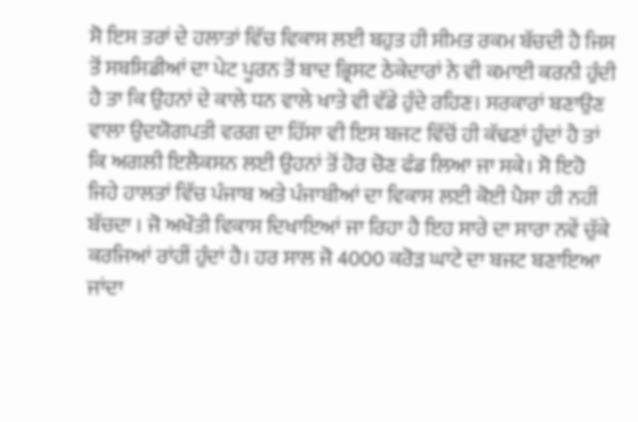ਸੋ ਇਸ ਤਰਾਂ ਦੇ ਹਲਾਤਾਂ ਵਿੱਚ ਵਿਕਾਸ ਲਈ ਬਹੁਤ ਹੀ ਸੀਮਤ ਰਕਮ ਬੱਚਦੀ ਹੈ ਜਿਸ ਤੋਂ ਸਬਸਿਡੀਆਂ ਦਾ ਪੇਟ ਪੂਰਨ ਤੋਂ ਬਾਦ ਭ੍ਰਿਸਟ ਠੇਕੇਦਾਰਾਂ ਨੇ ਵੀ ਕਮਾਈ ਕਰਨੀ ਹੁੰਦੀ ਹੈ ਤਾ ਕਿ ਉਹਨਾਂ ਦੇ ਕਾਲੇ ਧਨ ਵਾਲੇ ਖਾਤੇ ਵੀ ਵੱਡੇ ਹੁੰਦੇ ਰਹਿਣ। ਸਰਕਾਰਾਂ ਬਣਾਉਣ ਵਾਲਾ ਉਦਯੋਗਪਤੀ ਵਰਗ ਦਾ ਹਿੱਸਾ ਵੀ ਇਸ ਬਜਟ ਵਿੱਚੋਂ ਹੀ ਕੱਢਣਾਂ ਹੁੰਦਾਂ ਹੈ ਤਾਂ ਕਿ ਅਗਲੀ ਇਲੈਕਸਨ ਲਈ ਉਹਨਾਂ ਤੋਂ ਹੋਰ ਚੋਣ ਫੰਡ ਲਿਆ ਜਾ ਸਕੇ। ਸੋ ਇਹੋ ਜਿਹੇ ਹਾਲਤਾਂ ਵਿੱਚ ਪੰਜਾਬ ਅਤੇ ਪੰਜਾਬੀਆਂ ਦਾ ਵਿਕਾਸ ਲਈ ਕੋਈ ਪੈਸਾ ਹੀ ਨਹੀਂ ਬੱਚਦਾ । ਜੋ ਅਖੌਤੀ ਵਿਕਾਸ ਦਿਖਾਇਆਂ ਜਾ ਰਿਹਾ ਹੈ ਇਹ ਸਾਰੇ ਦਾ ਸਾਰਾ ਨਵੇਂ ਚੁੱਕੇ ਕਰਜਿਆਂ ਰਾਂਹੀਂ ਹੁੰਦਾਂ ਹੈ। ਹਰ ਸਾਲ ਜੋ 4000 ਕਰੋੜ ਘਾਟੇ ਦਾ ਬਜਟ ਬਣਾਇਆ ਜਾਂਦਾ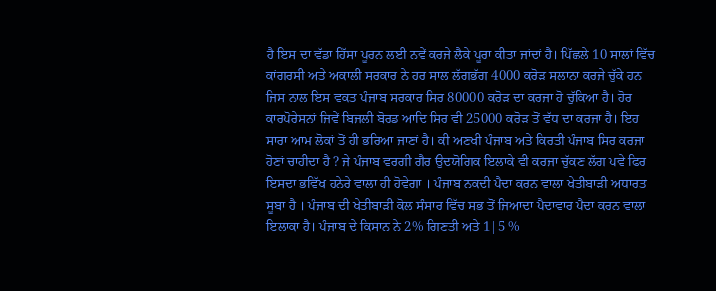ਹੈ ਇਸ ਦਾ ਵੱਡਾ ਹਿੱਸਾ ਪੂਰਨ ਲਈ ਨਵੇਂ ਕਰਜੇ ਲੈਕੇ ਪੂਰਾ ਕੀਤਾ ਜਾਂਦਾਂ ਹੈ। ਪਿੱਛਲੇ 10 ਸਾਲਾਂ ਵਿੱਚ ਕਾਂਗਰਸੀ ਅਤੇ ਅਕਾਲੀ ਸਰਕਾਰ ਨੇ ਹਰ ਸਾਲ ਲੱਗਭੱਗ 4000 ਕਰੋੜ ਸਲਾਨਾ ਕਰਜੇ ਚੁੱਕੇ ਹਨ ਜਿਸ ਨਾਲ ਇਸ ਵਕਤ ਪੰਜਾਬ ਸਰਕਾਰ ਸਿਰ 80000 ਕਰੋੜ ਦਾ ਕਰਜਾ ਹੋ ਚੁੱਕਿਆ ਹੈ। ਹੋਰ ਕਾਰਪੋਰੇਸਨਾਂ ਜਿਵੇਂ ਬਿਜਲੀ ਬੋਰਡ ਆਦਿ ਸਿਰ ਵੀ 25000 ਕਰੋੜ ਤੋਂ ਵੱਧ ਦਾ ਕਰਜਾ ਹੈ। ਇਹ ਸਾਰਾ ਆਮ ਲੋਕਾਂ ਤੋਂ ਹੀ ਭਰਿਆ ਜਾਣਾਂ ਹੈ। ਕੀ ਅਣਖੀ ਪੰਜਾਬ ਅਤੇ ਕਿਰਤੀ ਪੰਜਾਬ ਸਿਰ ਕਰਜਾ ਹੋਣਾਂ ਚਾਹੀਦਾ ਹੈ ? ਜੇ ਪੰਜਾਬ ਵਰਗੀ ਗੈਰ ਉਦਯੋਗਿਕ ਇਲਾਕੇ ਵੀ ਕਰਜਾ ਚੁੱਕਣ ਲੱਗ ਪਵੇ ਫਿਰ ਇਸਦਾ ਭਵਿੱਖ ਹਨੇਰੇ ਵਾਲਾ ਹੀ ਹੋਵੇਗਾ । ਪੰਜਾਬ ਨਕਦੀ ਪੈਦਾ ਕਰਨ ਵਾਲਾ ਖੇਤੀਬਾੜੀ ਅਧਾਰਤ ਸੂਬਾ ਹੈ । ਪੰਜਾਬ ਦੀ ਖੇਤੀਬਾੜੀ ਕੋਲ ਸੰਸਾਰ ਵਿੱਚ ਸਭ ਤੋਂ ਜਿਆਦਾ ਪੈਦਾਵਾਰ ਪੈਦਾ ਕਰਨ ਵਾਲਾ ਇਲਾਕਾ ਹੈ। ਪੰਜਾਬ ਦੇ ਕਿਸਾਨ ਨੇ 2% ਗਿਣਤੀ ਅਤੇ 1|5 %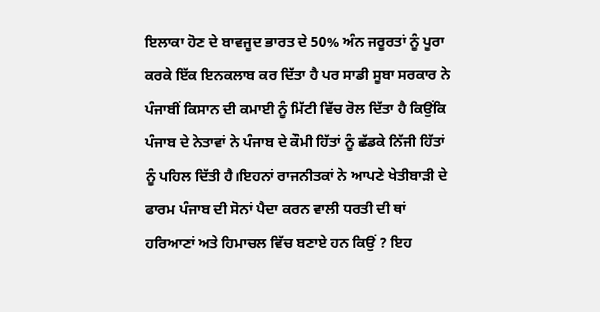ਇਲਾਕਾ ਹੋਣ ਦੇ ਬਾਵਜੂਦ ਭਾਰਤ ਦੇ 50% ਅੰਨ ਜਰੂਰਤਾਂ ਨੂੰ ਪੂਰਾ ਕਰਕੇ ਇੱਕ ਇਨਕਲਾਬ ਕਰ ਦਿੱਤਾ ਹੈ ਪਰ ਸਾਡੀ ਸੂਬਾ ਸਰਕਾਰ ਨੇ ਪੰਜਾਬੀਂ ਕਿਸਾਨ ਦੀ ਕਮਾਈ ਨੂੰ ਮਿੱਟੀ ਵਿੱਚ ਰੋਲ ਦਿੱਤਾ ਹੈ ਕਿਉਂਕਿ ਪੰਜਾਬ ਦੇ ਨੇਤਾਵਾਂ ਨੇ ਪੰਜਾਬ ਦੇ ਕੌਮੀ ਹਿੱਤਾਂ ਨੂੰ ਛੱਡਕੇ ਨਿੱਜੀ ਹਿੱਤਾਂ ਨੂੰ ਪਹਿਲ ਦਿੱਤੀ ਹੈ।ਇਹਨਾਂ ਰਾਜਨੀਤਕਾਂ ਨੇ ਆਪਣੇ ਖੇਤੀਬਾੜੀ ਦੇ ਫਾਰਮ ਪੰਜਾਬ ਦੀ ਸੋਨਾਂ ਪੈਦਾ ਕਰਨ ਵਾਲੀ ਧਰਤੀ ਦੀ ਥਾਂ ਹਰਿਆਣਾਂ ਅਤੇ ਹਿਮਾਚਲ ਵਿੱਚ ਬਣਾਏ ਹਨ ਕਿਉਂ ? ਇਹ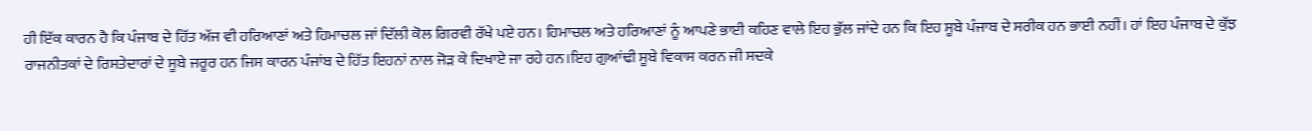ਹੀ ਇੱਕ ਕਾਰਨ ਹੈ ਕਿ ਪੰਜਾਬ ਦੇ ਹਿੱਤ ਅੱਜ ਵੀ ਹਰਿਆਣਾਂ ਅਤੇ ਹਿਮਾਚਲ ਜਾਂ ਦਿੱਲੀ ਕੋਲ ਗਿਰਵੀ ਰੱਖੇ ਪਏ ਹਨ। ਹਿਮਾਚਲ ਅਤੇ ਹਰਿਆਣਾਂ ਨੂੰ ਆਪਣੇ ਭਾਈ ਕਹਿਣ ਵਾਲੇ ਇਹ ਭੁੱਲ ਜਾਂਦੇ ਹਨ ਕਿ ਇਹ ਸੂਬੇ ਪੰਜਾਬ ਦੇ ਸਰੀਕ ਹਨ ਭਾਈ ਨਹੀਂ। ਹਾਂ ਇਹ ਪੰਜਾਬ ਦੇ ਕੁੱਝ ਰਾਜਨੀਤਕਾਂ ਦੇ ਰਿਸਤੇਦਾਰਾਂ ਦੇ ਸੂਬੇ ਜਰੂਰ ਹਨ ਜਿਸ ਕਾਰਨ ਪੰਜਾਂਬ ਦੇ ਹਿੱਤ ਇਹਨਾਂ ਨਾਲ ਜੋੜ ਕੇ ਦਿਖਾਏ ਜਾ ਰਹੇ ਹਨ।ਇਹ ਗੁਆਂਢੀ ਸੂਬੇ ਵਿਕਾਸ ਕਰਨ ਜੀ ਸਦਕੇ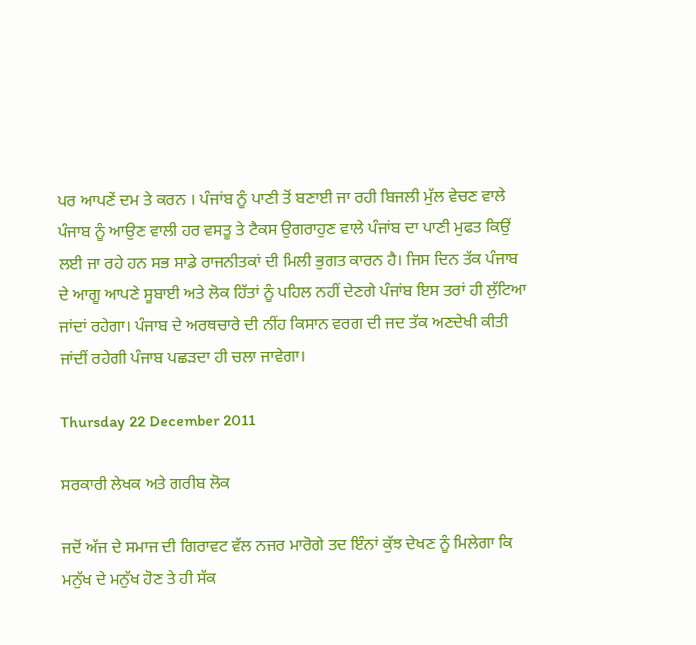ਪਰ ਆਪਣੇਂ ਦਮ ਤੇ ਕਰਨ । ਪੰਜਾਂਬ ਨੂੰ ਪਾਣੀ ਤੋਂ ਬਣਾਈ ਜਾ ਰਹੀ ਬਿਜਲੀ ਮੁੱਲ ਵੇਚਣ ਵਾਲੇ ਪੰਜਾਬ ਨੂੰ ਆਉਣ ਵਾਲੀ ਹਰ ਵਸਤੂ ਤੇ ਟੈਕਸ ਉਗਰਾਹੁਣ ਵਾਲੇ ਪੰਜਾਂਬ ਦਾ ਪਾਣੀ ਮੁਫਤ ਕਿਉਂ ਲਈ ਜਾ ਰਹੇ ਹਨ ਸਭ ਸਾਡੇ ਰਾਜਨੀਤਕਾਂ ਦੀ ਮਿਲੀ ਭੁਗਤ ਕਾਰਨ ਹੈ। ਜਿਸ ਦਿਨ ਤੱਕ ਪੰਜਾਬ ਦੇ ਆਗੂ ਆਪਣੇ ਸੂਬਾਈ ਅਤੇ ਲੋਕ ਹਿੱਤਾਂ ਨੂੰ ਪਹਿਲ ਨਹੀਂ ਦੇਣਗੇ ਪੰਜਾਂਬ ਇਸ ਤਰਾਂ ਹੀ ਲੁੱਟਿਆ ਜਾਂਦਾਂ ਰਹੇਗਾ। ਪੰਜਾਬ ਦੇ ਅਰਥਚਾਰੇ ਦੀ ਨੀਂਹ ਕਿਸਾਨ ਵਰਗ ਦੀ ਜਦ ਤੱਕ ਅਣਦੇਖੀ ਕੀਤੀ ਜਾਂਦੀਂ ਰਹੇਗੀ ਪੰਜਾਬ ਪਛੜਦਾ ਹੀ ਚਲਾ ਜਾਵੇਗਾ।

Thursday 22 December 2011

ਸਰਕਾਰੀ ਲੇਖਕ ਅਤੇ ਗਰੀਬ ਲੋਕ

ਜਦੋਂ ਅੱਜ ਦੇ ਸਮਾਜ ਦੀ ਗਿਰਾਵਟ ਵੱਲ ਨਜਰ ਮਾਰੋਗੇ ਤਦ ਇੰਨਾਂ ਕੁੱਝ ਦੇਖਣ ਨੂੰ ਮਿਲੇਗਾ ਕਿ ਮਨੁੱਖ ਦੇ ਮਨੁੱਖ ਹੋਣ ਤੇ ਹੀ ਸੱਕ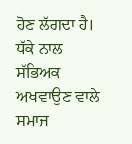ਹੋਣ ਲੱਗਦਾ ਹੈ। ਧੱਕੇ ਨਾਲ ਸੱਭਿਅਕ ਅਖਵਾਉਣ ਵਾਲੇ ਸਮਾਜ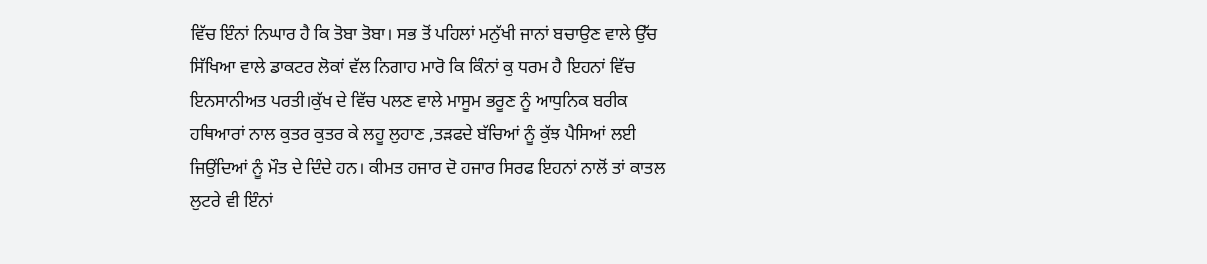ਵਿੱਚ ਇੰਨਾਂ ਨਿਘਾਰ ਹੈ ਕਿ ਤੋਬਾ ਤੋਬਾ। ਸਭ ਤੋਂ ਪਹਿਲਾਂ ਮਨੁੱਖੀ ਜਾਨਾਂ ਬਚਾਉਣ ਵਾਲੇ ਉੱਚ ਸਿੱਖਿਆ ਵਾਲੇ ਡਾਕਟਰ ਲੋਕਾਂ ਵੱਲ ਨਿਗਾਹ ਮਾਰੋ ਕਿ ਕਿੰਨਾਂ ਕੁ ਧਰਮ ਹੈ ਇਹਨਾਂ ਵਿੱਚ ਇਨਸਾਨੀਅਤ ਪਰਤੀ।ਕੁੱਖ ਦੇ ਵਿੱਚ ਪਲਣ ਵਾਲੇ ਮਾਸੂਮ ਭਰੂਣ ਨੂੰ ਆਧੁਨਿਕ ਬਰੀਕ ਹਥਿਆਰਾਂ ਨਾਲ ਕੁਤਰ ਕੁਤਰ ਕੇ ਲਹੂ ਲੁਹਾਣ ,ਤੜਫਦੇ ਬੱਚਿਆਂ ਨੂੰ ਕੁੱਝ ਪੈਸਿਆਂ ਲਈ ਜਿਉਂਦਿਆਂ ਨੂੰ ਮੌਤ ਦੇ ਦਿੰਦੇ ਹਨ। ਕੀਮਤ ਹਜਾਰ ਦੋ ਹਜਾਰ ਸਿਰਫ ਇਹਨਾਂ ਨਾਲੋਂ ਤਾਂ ਕਾਤਲ ਲੁਟਰੇ ਵੀ ਇੰਨਾਂ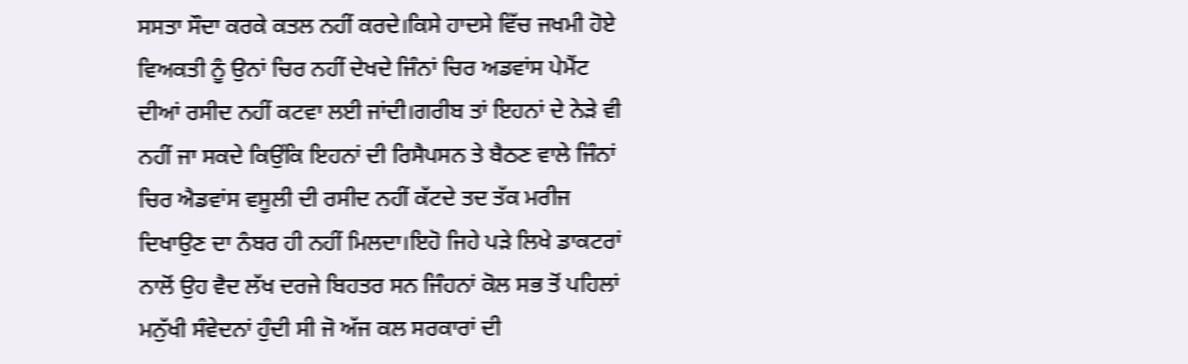ਸਸਤਾ ਸੌਦਾ ਕਰਕੇ ਕਤਲ ਨਹੀਂ ਕਰਦੇ।ਕਿਸੇ ਹਾਦਸੇ ਵਿੱਚ ਜਖਮੀ ਹੋਏ ਵਿਅਕਤੀ ਨੂੰ ਉਨਾਂ ਚਿਰ ਨਹੀਂ ਦੇਖਦੇ ਜਿੰਨਾਂ ਚਿਰ ਅਡਵਾਂਸ ਪੇਮੈਂਟ ਦੀਆਂ ਰਸੀਦ ਨਹੀਂ ਕਟਵਾ ਲਈ ਜਾਂਦੀ।ਗਰੀਬ ਤਾਂ ਇਹਨਾਂ ਦੇ ਨੇੜੇ ਵੀ ਨਹੀਂ ਜਾ ਸਕਦੇ ਕਿਉਂਕਿ ਇਹਨਾਂ ਦੀ ਰਿਸੈਪਸਨ ਤੇ ਬੈਠਣ ਵਾਲੇ ਜਿੰਨਾਂ ਚਿਰ ਐਡਵਾਂਸ ਵਸੂਲੀ ਦੀ ਰਸੀਦ ਨਹੀਂ ਕੱਟਦੇ ਤਦ ਤੱਕ ਮਰੀਜ ਦਿਖਾਉਣ ਦਾ ਨੰਬਰ ਹੀ ਨਹੀਂ ਮਿਲਦਾ।ਇਹੋ ਜਿਹੇ ਪੜੇ ਲਿਖੇ ਡਾਕਟਰਾਂ ਨਾਲੋਂ ਉਹ ਵੈਦ ਲੱਖ ਦਰਜੇ ਬਿਹਤਰ ਸਨ ਜਿੰਹਨਾਂ ਕੋਲ ਸਭ ਤੋਂ ਪਹਿਲਾਂ ਮਨੁੱਖੀ ਸੰਵੇਦਨਾਂ ਹੁੰਦੀ ਸੀ ਜੋ ਅੱਜ ਕਲ ਸਰਕਾਰਾਂ ਦੀ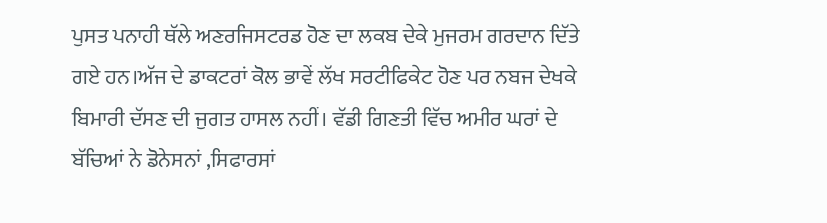ਪੁਸਤ ਪਨਾਹੀ ਥੱਲੇ ਅਣਰਜਿਸਟਰਡ ਹੋਣ ਦਾ ਲਕਬ ਦੇਕੇ ਮੁਜਰਮ ਗਰਦਾਨ ਦਿੱਤੇ ਗਏ ਹਨ।ਅੱਜ ਦੇ ਡਾਕਟਰਾਂ ਕੋਲ ਭਾਵੇਂ ਲੱਖ ਸਰਟੀਫਿਕੇਟ ਹੋਣ ਪਰ ਨਬਜ ਦੇਖਕੇ ਬਿਮਾਰੀ ਦੱਸਣ ਦੀ ਜੁਗਤ ਹਾਸਲ ਨਹੀਂ। ਵੱਡੀ ਗਿਣਤੀ ਵਿੱਚ ਅਮੀਰ ਘਰਾਂ ਦੇ ਬੱਚਿਆਂ ਨੇ ਡੋਨੇਸਨਾਂ ,ਸਿਫਾਰਸਾਂ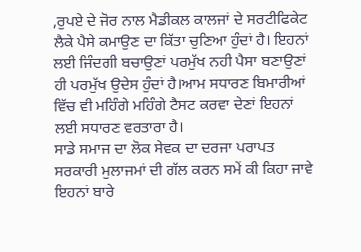,ਰੁਪਏ ਦੇ ਜੋਰ ਨਾਲ ਮੈਡੀਕਲ ਕਾਲਜਾਂ ਦੇ ਸਰਟੀਫਿਕੇਟ ਲੈਕੇ ਪੈਸੇ ਕਮਾਉਣ ਦਾ ਕਿੱਤਾ ਚੁਣਿਆ ਹੁੰਦਾਂ ਹੈ। ਇਹਨਾਂ ਲਈ ਜਿੰਦਗੀ ਬਚਾਉਣਾਂ ਪਰਮੁੱਖ ਨਹੀ ਪੈਸਾ ਬਣਾਉਣਾਂ ਹੀ ਪਰਮੁੱਖ ਉਦੇਸ ਹੁੰਦਾਂ ਹੈ।ਆਮ ਸਧਾਰਣ ਬਿਮਾਰੀਆਂ ਵਿੱਚ ਵੀ ਮਹਿੰਗੇ ਮਹਿੰਗੇ ਟੈਸਟ ਕਰਵਾ ਦੇਣਾਂ ਇਹਨਾਂ ਲਈ ਸਧਾਰਣ ਵਰਤਾਰਾ ਹੈ।
ਸਾਡੇ ਸਮਾਜ ਦਾ ਲੋਕ ਸੇਵਕ ਦਾ ਦਰਜਾ ਪਰਾਪਤ ਸਰਕਾਰੀ ਮੁਲਾਜਮਾਂ ਦੀ ਗੱਲ ਕਰਨ ਸਮੇਂ ਕੀ ਕਿਹਾ ਜਾਵੇ ਇਹਨਾਂ ਬਾਰੇ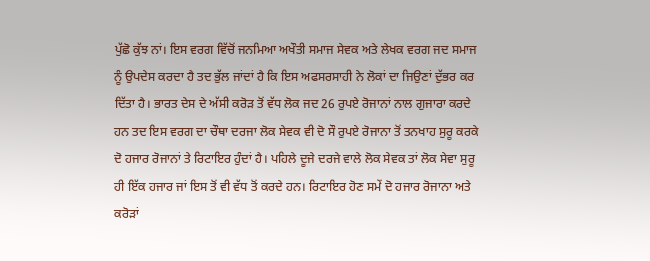ਪੁੱਛੋ ਕੁੱਝ ਨਾਂ। ਇਸ ਵਰਗ ਵਿੱਚੋਂ ਜਨਮਿਆ ਅਖੌਤੀ ਸਮਾਜ ਸੇਵਕ ਅਤੇ ਲੇਖਕ ਵਰਗ ਜਦ ਸਮਾਜ ਨੂੰ ਉਪਦੇਸ ਕਰਦਾ ਹੈ ਤਦ ਭੁੱਲ ਜਾਂਦਾਂ ਹੈ ਕਿ ਇਸ ਅਫਸਰਸਾਹੀ ਨੇ ਲੋਕਾਂ ਦਾ ਜਿਉਣਾਂ ਦੁੱਭਰ ਕਰ ਦਿੱਤਾ ਹੈ। ਭਾਰਤ ਦੇਸ ਦੇ ਅੱਸੀ ਕਰੋੜ ਤੋਂ ਵੱਧ ਲੋਕ ਜਦ 26 ਰੁਪਏ ਰੋਜਾਨਾਂ ਨਾਲ ਗੁਜਾਰਾ ਕਰਦੇ ਹਨ ਤਦ ਇਸ ਵਰਗ ਦਾ ਚੌਥਾ ਦਰਜਾ ਲੋਕ ਸੇਵਕ ਵੀ ਦੋ ਸੌ ਰੁਪਏ ਰੋਜਾਨਾ ਤੋਂ ਤਨਖਾਹ ਸੁਰੂ ਕਰਕੇ ਦੋ ਹਜਾਰ ਰੋਜਾਨਾਂ ਤੇ ਰਿਟਾਇਰ ਹੁੰਦਾਂ ਹੈ। ਪਹਿਲੇ ਦੂਜੇ ਦਰਜੇ ਵਾਲੇ ਲੋਕ ਸੇਵਕ ਤਾਂ ਲੋਕ ਸੇਵਾ ਸੁਰੂ ਹੀ ਇੱਕ ਹਜਾਰ ਜਾਂ ਇਸ ਤੋਂ ਵੀ ਵੱਧ ਤੋਂ ਕਰਦੇ ਹਨ। ਰਿਟਾਇਰ ਹੋਣ ਸਮੇਂ ਦੋ ਹਜਾਰ ਰੋਜਾਨਾ ਅਤੇ ਕਰੋੜਾਂ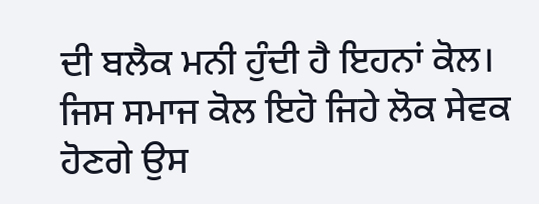ਦੀ ਬਲੈਕ ਮਨੀ ਹੁੰਦੀ ਹੈ ਇਹਨਾਂ ਕੋਲ। ਜਿਸ ਸਮਾਜ ਕੋਲ ਇਹੋ ਜਿਹੇ ਲੋਕ ਸੇਵਕ ਹੋਣਗੇ ਉਸ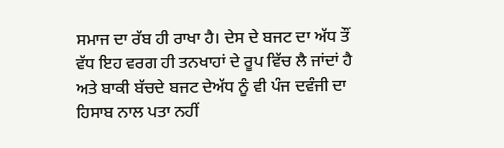ਸਮਾਜ ਦਾ ਰੱਬ ਹੀ ਰਾਖਾ ਹੈ। ਦੇਸ ਦੇ ਬਜਟ ਦਾ ਅੱਧ ਤੌਂ ਵੱਧ ਇਹ ਵਰਗ ਹੀ ਤਨਖਾਹਾਂ ਦੇ ਰੂਪ ਵਿੱਚ ਲੈ ਜਾਂਦਾਂ ਹੈ ਅਤੇ ਬਾਕੀ ਬੱਚਦੇ ਬਜਟ ਦੇਅੱਧ ਨੂੰ ਵੀ ਪੰਜ ਦਵੰਜੀ ਦਾ ਹਿਸਾਬ ਨਾਲ ਪਤਾ ਨਹੀਂ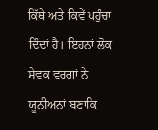ਕਿੱਥੇ ਅਤੇ ਕਿਵੇਂ ਪਹੁੰਚਾ ਦਿੰਦਾਂ ਹੈ। ਇਹਨਾਂ ਲੋਕ ਸੇਵਕ ਵਰਗਾਂ ਨੇ ਯੂਨੀਅਨਾਂ ਬਣਾਕਿ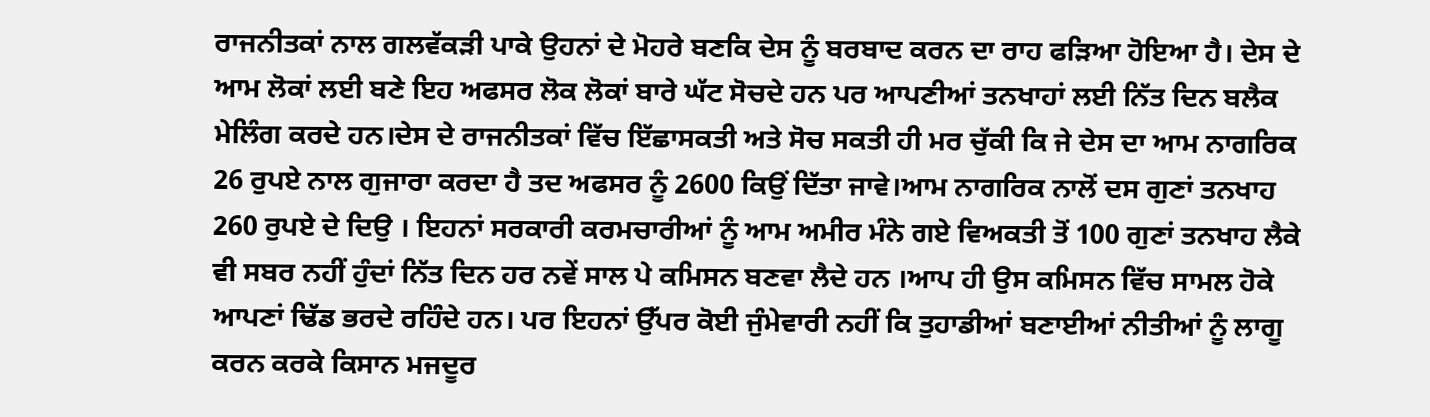ਰਾਜਨੀਤਕਾਂ ਨਾਲ ਗਲਵੱਕੜੀ ਪਾਕੇ ਉਹਨਾਂ ਦੇ ਮੋਹਰੇ ਬਣਕਿ ਦੇਸ ਨੂੰ ਬਰਬਾਦ ਕਰਨ ਦਾ ਰਾਹ ਫੜਿਆ ਹੋਇਆ ਹੈ। ਦੇਸ ਦੇ ਆਮ ਲੋਕਾਂ ਲਈ ਬਣੇ ਇਹ ਅਫਸਰ ਲੋਕ ਲੋਕਾਂ ਬਾਰੇ ਘੱਟ ਸੋਚਦੇ ਹਨ ਪਰ ਆਪਣੀਆਂ ਤਨਖਾਹਾਂ ਲਈ ਨਿੱਤ ਦਿਨ ਬਲੈਕ ਮੇਲਿੰਗ ਕਰਦੇ ਹਨ।ਦੇਸ ਦੇ ਰਾਜਨੀਤਕਾਂ ਵਿੱਚ ਇੱਛਾਸਕਤੀ ਅਤੇ ਸੋਚ ਸਕਤੀ ਹੀ ਮਰ ਚੁੱਕੀ ਕਿ ਜੇ ਦੇਸ ਦਾ ਆਮ ਨਾਗਰਿਕ 26 ਰੁਪਏ ਨਾਲ ਗੁਜਾਰਾ ਕਰਦਾ ਹੈ ਤਦ ਅਫਸਰ ਨੂੰ 2600 ਕਿਉਂ ਦਿੱਤਾ ਜਾਵੇ।ਆਮ ਨਾਗਰਿਕ ਨਾਲੋਂ ਦਸ ਗੁਣਾਂ ਤਨਖਾਹ 260 ਰੁਪਏ ਦੇ ਦਿਉ । ਇਹਨਾਂ ਸਰਕਾਰੀ ਕਰਮਚਾਰੀਆਂ ਨੂੰ ਆਮ ਅਮੀਰ ਮੰਨੇ ਗਏ ਵਿਅਕਤੀ ਤੋਂ 100 ਗੁਣਾਂ ਤਨਖਾਹ ਲੈਕੇ ਵੀ ਸਬਰ ਨਹੀਂ ਹੁੰਦਾਂ ਨਿੱਤ ਦਿਨ ਹਰ ਨਵੇਂ ਸਾਲ ਪੇ ਕਮਿਸਨ ਬਣਵਾ ਲੈਦੇ ਹਨ ।ਆਪ ਹੀ ਉਸ ਕਮਿਸਨ ਵਿੱਚ ਸਾਮਲ ਹੋਕੇ ਆਪਣਾਂ ਢਿੱਡ ਭਰਦੇ ਰਹਿੰਦੇ ਹਨ। ਪਰ ਇਹਨਾਂ ਉੱਪਰ ਕੋਈ ਜੁੰਮੇਵਾਰੀ ਨਹੀਂ ਕਿ ਤੁਹਾਡੀਆਂ ਬਣਾਈਆਂ ਨੀਤੀਆਂ ਨੂੰ ਲਾਗੂ ਕਰਨ ਕਰਕੇ ਕਿਸਾਨ ਮਜਦੂਰ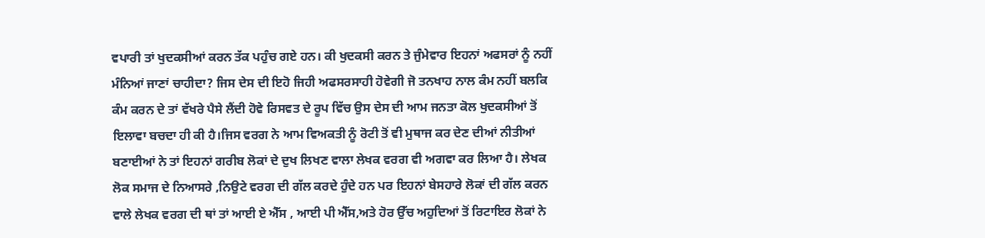ਵਪਾਰੀ ਤਾਂ ਖੁਦਕਸੀਆਂ ਕਰਨ ਤੱਕ ਪਹੁੰਚ ਗਏ ਹਨ। ਕੀ ਖੁਦਕਸੀ ਕਰਨ ਤੇ ਜੁੰਮੇਵਾਰ ਇਹਨਾਂ ਅਫਸਰਾਂ ਨੂੰ ਨਹੀਂ ਮੰਨਿਆਂ ਜਾਣਾਂ ਚਾਹੀਦਾ? ਜਿਸ ਦੇਸ ਦੀ ਇਹੋ ਜਿਹੀ ਅਫਸਰਸਾਹੀ ਹੋਵੇਗੀ ਜੋ ਤਨਖਾਹ ਨਾਲ ਕੰਮ ਨਹੀਂ ਬਲਕਿ ਕੰਮ ਕਰਨ ਦੇ ਤਾਂ ਵੱਖਰੇ ਪੈਸੇ ਲੈਂਦੀ ਹੋਵੇ ਰਿਸਵਤ ਦੇ ਰੂਪ ਵਿੱਚ ਉਸ ਦੇਸ ਦੀ ਆਮ ਜਨਤਾ ਕੋਲ ਖੁਦਕਸੀਆਂ ਤੋਂ ਇਲਾਵਾ ਬਚਦਾ ਹੀ ਕੀ ਹੈ।ਜਿਸ ਵਰਗ ਨੇ ਆਮ ਵਿਅਕਤੀ ਨੂੰ ਰੋਟੀ ਤੋਂ ਵੀ ਮੁਥਾਜ ਕਰ ਦੇਣ ਦੀਆਂ ਨੀਤੀਆਂ ਬਣਾਈਆਂ ਨੇ ਤਾਂ ਇਹਨਾਂ ਗਰੀਬ ਲੋਕਾਂ ਦੇ ਦੁਖ ਲਿਖਣ ਵਾਲਾ ਲੇਖਕ ਵਰਗ ਵੀ ਅਗਵਾ ਕਰ ਲਿਆ ਹੈ। ਲੇਖਕ ਲੋਕ ਸਮਾਜ ਦੇ ਨਿਆਸਰੇ ,ਨਿਉਟੇ ਵਰਗ ਦੀ ਗੱਲ ਕਰਦੇ ਹੁੰਦੇ ਹਨ ਪਰ ਇਹਨਾਂ ਬੇਸਹਾਰੇ ਲੋਕਾਂ ਦੀ ਗੱਲ ਕਰਨ ਵਾਲੇ ਲੇਖਕ ਵਰਗ ਦੀ ਥਾਂ ਤਾਂ ਆਈ ਏ ਐੱਸ , ਆਈ ਪੀ ਐੱਸ,ਅਤੇ ਹੋਰ ਉੱਚ ਅਹੁਦਿਆਂ ਤੋਂ ਰਿਟਾਇਰ ਲੋਕਾਂ ਨੇ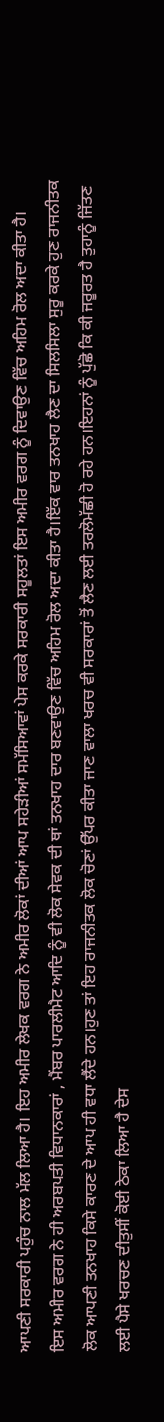ਆਪਣੀ ਸਰਕਾਰੀ ਪਹੁੰਚ ਨਾਲ ਮੱਲ ਲਿਆ ਹੈ। ਇਹ ਅਮੀਰ ਲੇਖਕ ਵਰਗ ਨੇ ਅਮੀਰ ਲੋਕਾਂ ਦੀਆਂ ਆਪ ਸਹੇੜੀਆਂ ਸਮੱਸਿਆਵਾਂ ਪੇਸ ਕਰਕੇ ਸਰਕਾਰੀ ਸਹੂਲਤਾਂ ਇਸ ਅਮੀਰ ਵਰਗ ਨੂੰ ਦਿਵਾਉਣ ਵਿੱਚ ਅਹਿਮ ਰੋਲ ਅਦਾ ਕੀਤਾ ਹੈ।
ਇਸ ਅਮੀਰ ਵਰਗ ਨੇ ਹੀ ਅਰਬਪਤੀ ਵਿਧਾਨਕਾਰਾਂ , ਮੈਂਬਰ ਪਾਰਲੀਮੈਟ ਆਦਿ ਨੂੰ ਵੀ ਲੋਕ ਸੇਵਕ ਦੀ ਥਾਂ ਤਨਖਾਹ ਦਾਰ ਬਣਵਾਉਣ ਵਿੱਚ ਅਹਿਮ ਰੋਲ ਅਦਾ ਕੀਤਾ ਹੈ।ਇੱਕ ਵਾਰ ਤਨਖਾਹ ਲੈਣ ਦਾ ਸਿਲਸਿਲਾ ਸੁਰੂ ਕਰਕੇ ਹੁਣ ਰਾਜਨੀਤਕ ਲੋਕ ਆਪਣੀ ਤਨਖਾਹ ਕਿਸੇ ਕਾਰਣ ਦੇ ਆਪ ਹੀ ਵਧਾ ਲੈਂਦੇ ਹਨ।ਹੁਣ ਤਾਂ ਇਹ ਰਾਜਨੀਤਕ ਲੋਕ ਚੋਣਾਂ ਉੱਪਰ ਕੀਤਾ ਜਾਣ ਵਾਲਾ ਖਰਚ ਵੀ ਸਰਕਾਰਾਂ ਤੋਂ ਲੈਣ ਲਈ ਤਰਲੋਮੱਛੀ ਹੋ ਰਹੇ ਹਨ।ਇਹਨਾਂ ਨੂੰ ਪੁੱਛੋ ਕਿ ਕੀ ਜਰੂਰਤ ਹੈ ਤੁਹਾਨੂੰ ਜਿੱਤਣ ਲਈ ਪੈਸੇ ਖਰਚਣ ਦੀਤੁਸੀਂ ਕੋਈ ਠੇਕਾ ਲਿਆ ਹੈ ਦੇਸ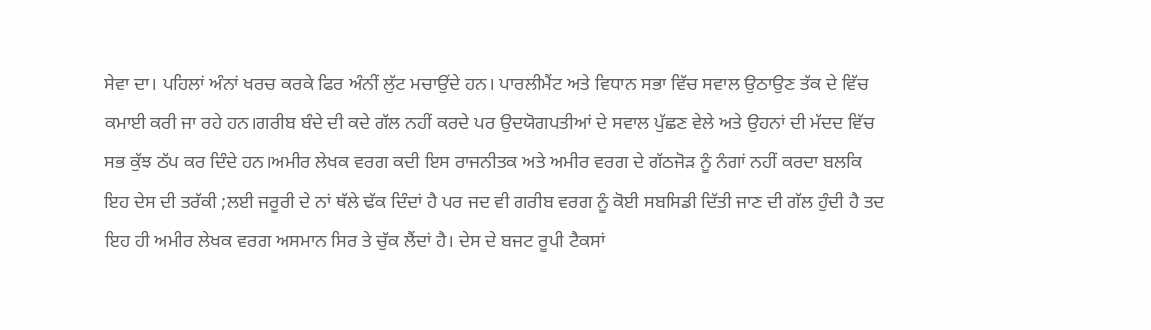ਸੇਵਾ ਦਾ। ਪਹਿਲਾਂ ਅੰਨਾਂ ਖਰਚ ਕਰਕੇ ਫਿਰ ਅੰਨੀਂ ਲੁੱਟ ਮਚਾਉਂਦੇ ਹਨ। ਪਾਰਲੀਮੈਂਟ ਅਤੇ ਵਿਧਾਨ ਸਭਾ ਵਿੱਚ ਸਵਾਲ ਉਠਾਉਣ ਤੱਕ ਦੇ ਵਿੱਚ ਕਮਾਈ ਕਰੀ ਜਾ ਰਹੇ ਹਨ।ਗਰੀਬ ਬੰਦੇ ਦੀ ਕਦੇ ਗੱਲ ਨਹੀਂ ਕਰਦੇ ਪਰ ਉਦਯੋਗਪਤੀਆਂ ਦੇ ਸਵਾਲ ਪੁੱਛਣ ਵੇਲੇ ਅਤੇ ਉਹਨਾਂ ਦੀ ਮੱਦਦ ਵਿੱਚ ਸਭ ਕੁੱਝ ਠੱਪ ਕਰ ਦਿੰਦੇ ਹਨ।ਅਮੀਰ ਲੇਖਕ ਵਰਗ ਕਦੀ ਇਸ ਰਾਜਨੀਤਕ ਅਤੇ ਅਮੀਰ ਵਰਗ ਦੇ ਗੱਠਜੋੜ ਨੂੰ ਨੰਗਾਂ ਨਹੀਂ ਕਰਦਾ ਬਲਕਿ ਇਹ ਦੇਸ ਦੀ ਤਰੱਕੀ ;ਲਈ ਜਰੂਰੀ ਦੇ ਨਾਂ ਥੱਲੇ ਢੱਕ ਦਿੰਦਾਂ ਹੈ ਪਰ ਜਦ ਵੀ ਗਰੀਬ ਵਰਗ ਨੂੰ ਕੋਈ ਸਬਸਿਡੀ ਦਿੱਤੀ ਜਾਣ ਦੀ ਗੱਲ ਹੁੰਦੀ ਹੈ ਤਦ ਇਹ ਹੀ ਅਮੀਰ ਲੇਖਕ ਵਰਗ ਅਸਮਾਨ ਸਿਰ ਤੇ ਚੁੱਕ ਲੈਂਦਾਂ ਹੈ। ਦੇਸ ਦੇ ਬਜਟ ਰੂਪੀ ਟੈਕਸਾਂ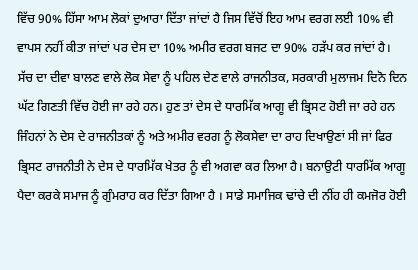ਵਿੱਚ 90% ਹਿੱਸਾ ਆਮ ਲੋਕਾਂ ਦੁਆਰਾ ਦਿੱਤਾ ਜਾਂਦਾਂ ਹੈ ਜਿਸ ਵਿੱਚੋਂ ਇਹ ਆਮ ਵਰਗ ਲਈ 10% ਵੀ ਵਾਪਸ ਨਹੀਂ ਕੀਤਾ ਜਾਂਦਾਂ ਪਰ ਦੇਸ ਦਾ 10% ਅਮੀਰ ਵਰਗ ਬਜਟ ਦਾ 90% ਹੜੱਪ ਕਰ ਜਾਂਦਾਂ ਹੈ।
ਸੱਚ ਦਾ ਦੀਵਾ ਬਾਲਣ ਵਾਲੇ ਲੋਕ ਸੇਵਾ ਨੂੰ ਪਹਿਲ ਦੇਣ ਵਾਲੇ ਰਾਜਨੀਤਕ, ਸਰਕਾਰੀ ਮੁਲਾਜਮ ਦਿਨੋ ਦਿਨ ਘੱਟ ਗਿਣਤੀ ਵਿੱਚ ਹੋਈ ਜਾ ਰਹੇ ਹਨ। ਹੁਣ ਤਾਂ ਦੇਸ ਦੇ ਧਾਰਮਿੱਕ ਆਗੂ ਵੀ ਭ੍ਰਿਸਟ ਹੋਈ ਜਾ ਰਹੇ ਹਨ ਜਿੰਹਨਾਂ ਨੇ ਦੇਸ ਦੇ ਰਾਜਨੀਤਕਾਂ ਨੂੰ ਅਤੇ ਅਮੀਰ ਵਰਗ ਨੂੰ ਲੋਕਸੇਵਾ ਦਾ ਰਾਹ ਦਿਖਾਉਣਾਂ ਸੀ ਜਾਂ ਫਿਰ ਭ੍ਰਿਸਟ ਰਾਜਨੀਤੀ ਨੇ ਦੇਸ ਦੇ ਧਾਰਮਿੱਕ ਖੇਤਰ ਨੂੰ ਵੀ ਅਗਵਾ ਕਰ ਲਿਆ ਹੈ। ਬਨਾਉਟੀ ਧਾਰਮਿੱਕ ਆਗੂ ਪੈਦਾ ਕਰਕੇ ਸਮਾਜ ਨੂੰ ਗੁੰਮਰਾਹ ਕਰ ਦਿੱਤਾ ਗਿਆ ਹੈ । ਸਾਡੇ ਸਮਾਜਿਕ ਢਾਂਚੇ ਦੀ ਨੀਂਹ ਹੀ ਕਮਜੋਰ ਹੋਈ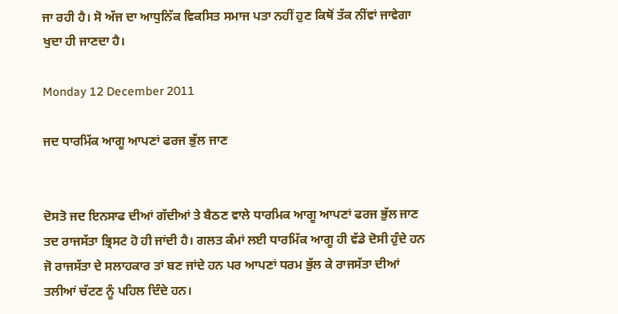ਜਾ ਰਹੀ ਹੈ। ਸੋ ਅੱਜ ਦਾ ਆਧੁਨਿੱਕ ਵਿਕਸਿਤ ਸਮਾਜ ਪਤਾ ਨਹੀਂ ਹੁਣ ਕਿਥੋਂ ਤੱਕ ਨੀਂਵਾਂ ਜਾਵੇਗਾ ਖੁਦਾ ਹੀ ਜਾਣਦਾ ਹੈ।

Monday 12 December 2011

ਜਦ ਧਾਰਮਿੱਕ ਆਗੂ ਆਪਣਾਂ ਫਰਜ ਭੁੱਲ ਜਾਣ


ਦੋਸਤੋ ਜਦ ਇਨਸਾਫ ਦੀਆਂ ਗੱਦੀਆਂ ਤੇ ਬੈਠਣ ਵਾਲੇ ਧਾਰਮਿਕ ਆਗੂ ਆਪਣਾਂ ਫਰਜ ਭੁੱਲ ਜਾਣ ਤਦ ਰਾਜਸੱਤਾ ਭ੍ਰਿਸਟ ਹੋ ਹੀ ਜਾਂਦੀ ਹੈ। ਗਲਤ ਕੰਮਾਂ ਲਈ ਧਾਰਮਿੱਕ ਆਗੂ ਹੀ ਵੱਡੇ ਦੋਸੀ ਹੁੰਦੇ ਹਨ ਜੋ ਰਾਜਸੱਤਾ ਦੇ ਸਲਾਹਕਾਰ ਤਾਂ ਬਣ ਜਾਂਦੇ ਹਨ ਪਰ ਆਪਣਾਂ ਧਰਮ ਭੁੱਲ ਕੇ ਰਾਜਸੱਤਾ ਦੀਆਂ ਤਲੀਆਂ ਚੱਟਣ ਨੂੰ ਪਹਿਲ ਦਿੰਦੇ ਹਨ।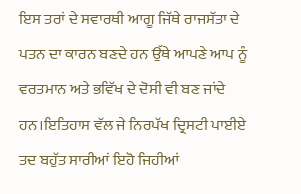ਇਸ ਤਰਾਂ ਦੇ ਸਵਾਰਥੀ ਆਗੂ ਜਿੱਥੇ ਰਾਜਸੱਤਾ ਦੇ ਪਤਨ ਦਾ ਕਾਰਨ ਬਣਦੇ ਹਨ ਉੱਥੇ ਆਪਣੇ ਆਪ ਨੂੰ ਵਰਤਮਾਨ ਅਤੇ ਭਵਿੱਖ ਦੇ ਦੋਸੀ ਵੀ ਬਣ ਜਾਂਦੇ ਹਨ।ਇਤਿਹਾਸ ਵੱਲ ਜੇ ਨਿਰਪੱਖ ਦ੍ਰਿਸਟੀ ਪਾਈਏ ਤਦ ਬਹੁੱਤ ਸਾਰੀਆਂ ਇਹੋ ਜਿਹੀਆਂ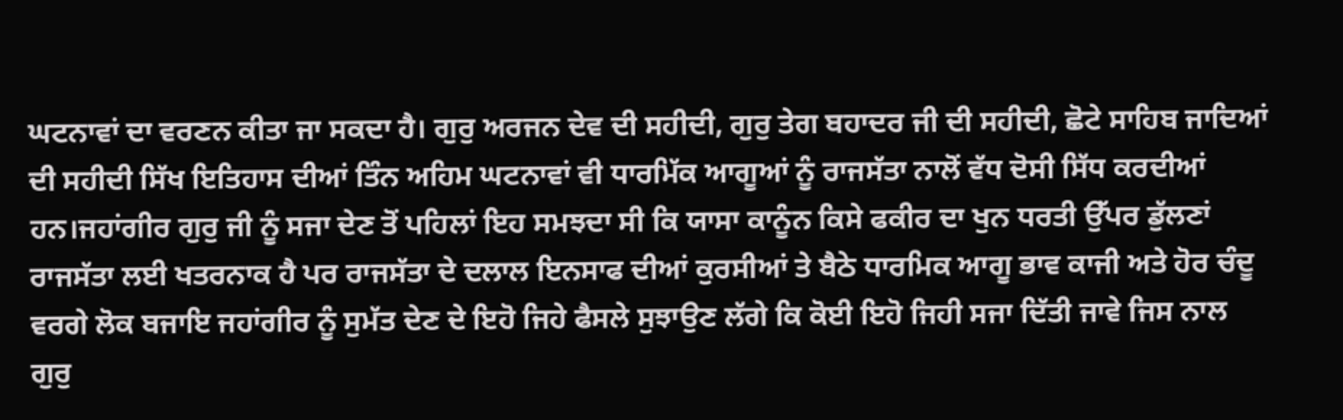ਘਟਨਾਵਾਂ ਦਾ ਵਰਣਨ ਕੀਤਾ ਜਾ ਸਕਦਾ ਹੈ। ਗੁਰੁ ਅਰਜਨ ਦੇਵ ਦੀ ਸਹੀਦੀ, ਗੁਰੁ ਤੇਗ ਬਹਾਦਰ ਜੀ ਦੀ ਸਹੀਦੀ, ਛੋਟੇ ਸਾਹਿਬ ਜਾਦਿਆਂ ਦੀ ਸਹੀਦੀ ਸਿੱਖ ਇਤਿਹਾਸ ਦੀਆਂ ਤਿੰਨ ਅਹਿਮ ਘਟਨਾਵਾਂ ਵੀ ਧਾਰਮਿੱਕ ਆਗੂਆਂ ਨੂੰ ਰਾਜਸੱਤਾ ਨਾਲੋਂ ਵੱਧ ਦੋਸੀ ਸਿੱਧ ਕਰਦੀਆਂ ਹਨ।ਜਹਾਂਗੀਰ ਗੁਰੁ ਜੀ ਨੂੰ ਸਜਾ ਦੇਣ ਤੋਂ ਪਹਿਲਾਂ ਇਹ ਸਮਝਦਾ ਸੀ ਕਿ ਯਾਸਾ ਕਾਨੂੰਨ ਕਿਸੇ ਫਕੀਰ ਦਾ ਖੁਨ ਧਰਤੀ ਉੱਪਰ ਡੁੱਲਣਾਂ ਰਾਜਸੱਤਾ ਲਈ ਖਤਰਨਾਕ ਹੈ ਪਰ ਰਾਜਸੱਤਾ ਦੇ ਦਲਾਲ ਇਨਸਾਫ ਦੀਆਂ ਕੁਰਸੀਆਂ ਤੇ ਬੈਠੇ ਧਾਰਮਿਕ ਆਗੂ ਭਾਵ ਕਾਜੀ ਅਤੇ ਹੋਰ ਚੰਦੂ ਵਰਗੇ ਲੋਕ ਬਜਾਇ ਜਹਾਂਗੀਰ ਨੂੰ ਸੁਮੱਤ ਦੇਣ ਦੇ ਇਹੋ ਜਿਹੇ ਫੈਸਲੇ ਸੁਝਾਉਣ ਲੱਗੇ ਕਿ ਕੋਈ ਇਹੋ ਜਿਹੀ ਸਜਾ ਦਿੱਤੀ ਜਾਵੇ ਜਿਸ ਨਾਲ ਗੁਰੁ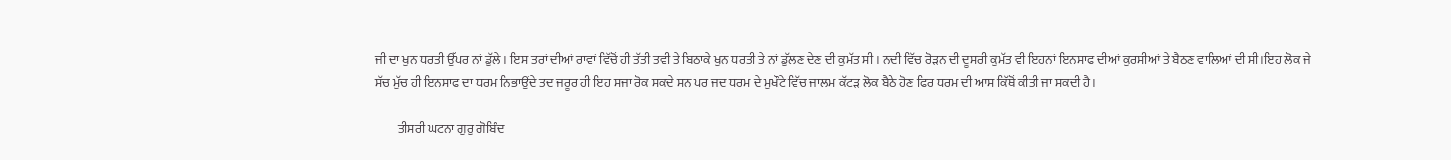ਜੀ ਦਾ ਖੁਨ ਧਰਤੀ ਉੱਪਰ ਨਾਂ ਡੁੱਲੇ। ਇਸ ਤਰਾਂ ਦੀਆਂ ਰਾਵਾਂ ਵਿੱਚੋਂ ਹੀ ਤੱਤੀ ਤਵੀ ਤੇ ਬਿਠਾਕੇ ਖੁਨ ਧਰਤੀ ਤੇ ਨਾਂ ਡੁੱਲਣ ਦੇਣ ਦੀ ਕੁਮੱਤ ਸੀ । ਨਦੀ ਵਿੱਚ ਰੋੜਨ ਦੀ ਦੂਸਰੀ ਕੁਮੱਤ ਵੀ ਇਹਨਾਂ ਇਨਸਾਫ ਦੀਆਂ ਕੁਰਸੀਆਂ ਤੇ ਬੈਠਣ ਵਾਲਿਆਂ ਦੀ ਸੀ।ਇਹ ਲੋਕ ਜੇ ਸੱਚ ਮੁੱਚ ਹੀ ਇਨਸਾਫ ਦਾ ਧਰਮ ਨਿਭਾਉਂਦੇ ਤਦ ਜਰੂਰ ਹੀ ਇਹ ਸਜਾ ਰੋਕ ਸਕਦੇ ਸਨ ਪਰ ਜਦ ਧਰਮ ਦੇ ਮੁਖੌਟੇ ਵਿੱਚ ਜਾਲਮ ਕੱਟੜ ਲੋਕ ਬੈਠੇ ਹੋਣ ਫਿਰ ਧਰਮ ਦੀ ਆਸ ਕਿੱਥੋਂ ਕੀਤੀ ਜਾ ਸਕਦੀ ਹੈ।

         ਤੀਸਰੀ ਘਟਨਾ ਗੁਰੁ ਗੋਬਿੰਦ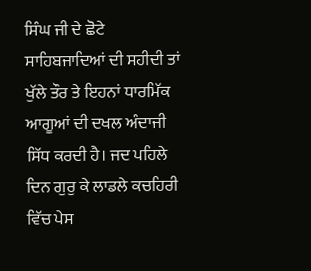ਸਿੰਘ ਜੀ ਦੇ ਛੋਟੇ ਸਾਹਿਬਜਾਦਿਆਂ ਦੀ ਸਹੀਦੀ ਤਾਂ ਖੁੱਲੇ ਤੌਰ ਤੇ ਇਹਨਾਂ ਧਾਰਮਿੱਕ ਆਗੂਆਂ ਦੀ ਦਖਲ ਅੰਦਾਜੀ ਸਿੱਧ ਕਰਦੀ ਹੈ। ਜਦ ਪਹਿਲੇ ਦਿਨ ਗੁਰੁ ਕੇ ਲਾਡਲੇ ਕਚਹਿਰੀ ਵਿੱਚ ਪੇਸ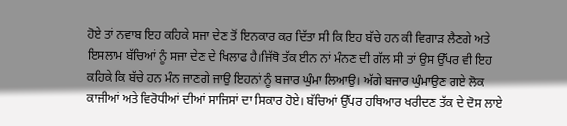ਹੋਏ ਤਾਂ ਨਵਾਬ ਇਹ ਕਹਿਕੇ ਸਜਾ ਦੇਣ ਤੋਂ ਇਨਕਾਰ ਕਰ ਦਿੱਤਾ ਸੀ ਕਿ ਇਹ ਬੱਚੇ ਹਨ ਕੀ ਵਿਗਾੜ ਲੈਣਗੇ ਅਤੇ ਇਸਲਾਮ ਬੱਚਿਆਂ ਨੂੰ ਸਜਾ ਦੇਣ ਦੇ ਖਿਲਾਫ ਹੈ।ਜਿੱਥੋ ਤੱਕ ਈਨ ਨਾਂ ਮੰਨਣ ਦੀ ਗੱਲ ਸੀ ਤਾਂ ਉਸ ਉੱਪਰ ਵੀ ਇਹ ਕਹਿਕੇ ਕਿ ਬੱਚੇ ਹਨ ਮੰਨ ਜਾਣਗੇ ਜਾਉ ਇਹਨਾਂ ਨੂੰ ਬਜਾਰ ਘੁੰਮਾ ਲਿਆਉ। ਅੱਗੇ ਬਜਾਰ ਘੁੰਮਾਉਣ ਗਏ ਲੋਕ ਕਾਜੀਆਂ ਅਤੇ ਵਿਰੋਧੀਆਂ ਦੀਆਂ ਸਾਜਿਸਾਂ ਦਾ ਸਿਕਾਰ ਹੋਏ। ਬੱਚਿਆਂ ਉੱਪਰ ਹਥਿਆਰ ਖਰੀਦਣ ਤੱਕ ਦੇ ਦੋਸ ਲਾਏ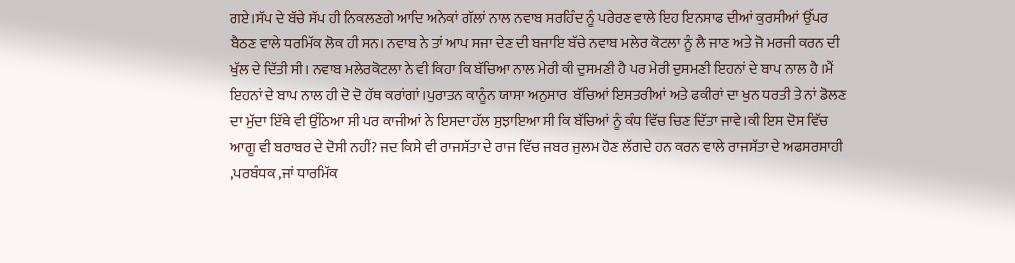ਗਏ।ਸੱਪ ਦੇ ਬੱਚੇ ਸੱਪ ਹੀ ਨਿਕਲਣਗੇ ਆਦਿ ਅਨੇਕਾਂ ਗੱਲਾਂ ਨਾਲ ਨਵਾਬ ਸਰਹਿੰਦ ਨੂੰ ਪਰੇਰਣ ਵਾਲੇ ਇਹ ਇਨਸਾਫ ਦੀਆਂ ਕੁਰਸੀਆਂ ਉੱਪਰ ਬੈਠਣ ਵਾਲੇ ਧਰਮਿੱਕ ਲੋਕ ਹੀ ਸਨ। ਨਵਾਬ ਨੇ ਤਾਂ ਆਪ ਸਜਾ ਦੇਣ ਦੀ ਬਜਾਇ ਬੱਚੇ ਨਵਾਬ ਮਲੇਰ ਕੋਟਲਾ ਨੂੰ ਲੈ ਜਾਣ ਅਤੇ ਜੋ ਮਰਜੀ ਕਰਨ ਦੀ ਖੁੱਲ ਦੇ ਦਿੱਤੀ ਸੀ। ਨਵਾਬ ਮਲੇਰਕੋਟਲਾ ਨੇ ਵੀ ਕਿਹਾ ਕਿ ਬੱਚਿਆ ਨਾਲ ਮੇਰੀ ਕੀ ਦੁਸਮਣੀ ਹੈ ਪਰ ਮੇਰੀ ਦੁਸਮਣੀ ਇਹਨਾਂ ਦੇ ਬਾਪ ਨਾਲ ਹੈ ।ਮੈਂ ਇਹਨਾਂ ਦੇ ਬਾਪ ਨਾਲ ਹੀ ਦੋ ਦੋ ਹੱਥ ਕਰਾਂਗਾਂ।ਪੁਰਾਤਨ ਕਾਨੂੰਨ ਯਾਸਾ ਅਨੁਸਾਰ  ਬੱਚਿਆਂ ਇਸਤਰੀਆਂ ਅਤੇ ਫਕੀਰਾਂ ਦਾ ਖੁਨ ਧਰਤੀ ਤੇ ਨਾਂ ਡੋਲਣ ਦਾ ਮੁੱਦਾ ਇੱਥੇ ਵੀ ਉੱਠਿਆ ਸੀ ਪਰ ਕਾਜੀਆਂ ਨੇ ਇਸਦਾ ਹੱਲ ਸੁਝਾਇਆ ਸੀ ਕਿ ਬੱਚਿਆਂ ਨੂੰ ਕੰਧ ਵਿੱਚ ਚਿਣ ਦਿੱਤਾ ਜਾਵੇ।ਕੀ ਇਸ ਦੋਸ ਵਿੱਚ ਆਗੂ ਵੀ ਬਰਾਬਰ ਦੇ ਦੋਸੀ ਨਹੀਂ? ਜਦ ਕਿਸੇ ਵੀ ਰਾਜਸੱਤਾ ਦੇ ਰਾਜ ਵਿੱਚ ਜਬਰ ਜੁਲਮ ਹੋਣ ਲੱਗਦੇ ਹਨ ਕਰਨ ਵਾਲੇ ਰਾਜਸੱਤਾ ਦੇ ਅਫਸਰਸਾਹੀ ,ਪਰਬੰਧਕ ,ਜਾਂ ਧਾਰਮਿੱਕ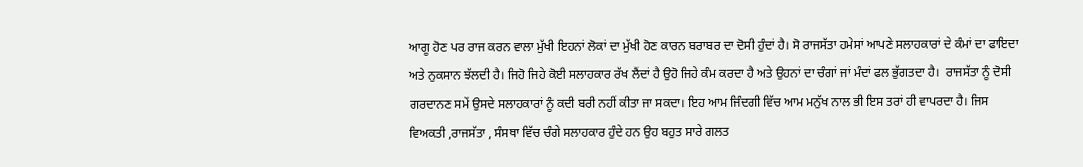ਆਗੂ ਹੋਣ ਪਰ ਰਾਜ ਕਰਨ ਵਾਲਾ ਮੁੱਖੀ ਇਹਨਾਂ ਲੋਕਾਂ ਦਾ ਮੁੱਖੀ ਹੋਣ ਕਾਰਨ ਬਰਾਬਰ ਦਾ ਦੋਸੀ ਹੁੰਦਾਂ ਹੈ। ਸੋ ਰਾਜਸੱਤਾ ਹਮੇਸਾਂ ਆਪਣੇ ਸਲਾਹਕਾਰਾਂ ਦੇ ਕੰਮਾਂ ਦਾ ਫਾਇਦਾ ਅਤੇ ਨੁਕਸਾਨ ਝੱਲਦੀ ਹੈ। ਜਿਹੋ ਜਿਹੇ ਕੋਈ ਸਲਾਹਕਾਰ ਰੱਖ ਲੈਂਦਾਂ ਹੈ ਉਹੋ ਜਿਹੇ ਕੰਮ ਕਰਦਾ ਹੈ ਅਤੇ ਉਹਨਾਂ ਦਾ ਚੰਗਾਂ ਜਾਂ ਮੰਦਾਂ ਫਲ ਭੁੱਗਤਦਾ ਹੈ।  ਰਾਜਸੱਤਾ ਨੂੰ ਦੋਸੀ ਗਰਦਾਨਣ ਸਮੇਂ ਉਸਦੇ ਸਲਾਹਕਾਰਾਂ ਨੂੰ ਕਦੀ ਬਰੀ ਨਹੀਂ ਕੀਤਾ ਜਾ ਸਕਦਾ। ਇਹ ਆਮ ਜਿੰਦਗੀ ਵਿੱਚ ਆਮ ਮਨੁੱਖ ਨਾਲ ਭੀ ਇਸ ਤਰਾਂ ਹੀ ਵਾਪਰਦਾ ਹੈ। ਜਿਸ ਵਿਅਕਤੀ ,ਰਾਜਸੱਤਾ , ਸੰਸਥਾ ਵਿੱਚ ਚੰਗੇ ਸਲਾਹਕਾਰ ਹੁੰਦੇ ਹਨ ਉਹ ਬਹੁਤ ਸਾਰੇ ਗਲਤ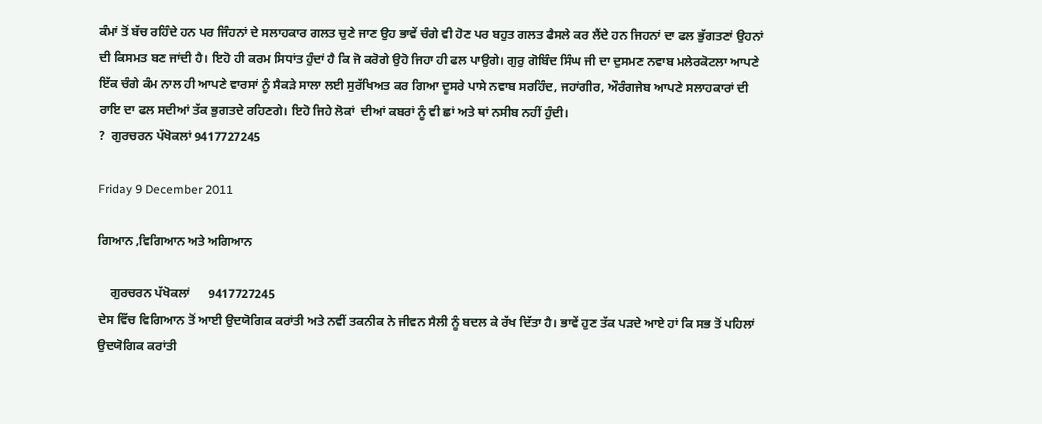ਕੰਮਾਂ ਤੋਂ ਬੱਚ ਰਹਿੰਦੇ ਹਨ ਪਰ ਜਿੰਹਨਾਂ ਦੇ ਸਲਾਹਕਾਰ ਗਲਤ ਚੁਣੇ ਜਾਣ ਉਹ ਭਾਵੇਂ ਚੰਗੇ ਵੀ ਹੋਣ ਪਰ ਬਹੁਤ ਗਲਤ ਫੈਸਲੇ ਕਰ ਲੈਂਦੇ ਹਨ ਜਿਹਨਾਂ ਦਾ ਫਲ ਭੁੱਗਤਣਾਂ ਉਹਨਾਂ ਦੀ ਕਿਸਮਤ ਬਣ ਜਾਂਦੀ ਹੈ। ਇਹੋ ਹੀ ਕਰਮ ਸਿਧਾਂਤ ਹੁੰਦਾਂ ਹੈ ਕਿ ਜੋ ਕਰੋਗੇ ਉਹੋ ਜਿਹਾ ਹੀ ਫਲ ਪਾਉਗੇ। ਗੁਰੁ ਗੋਬਿੰਦ ਸਿੰਘ ਜੀ ਦਾ ਦੁਸਮਣ ਨਵਾਬ ਮਲੇਰਕੋਟਲਾ ਆਪਣੇ ਇੱਕ ਚੰਗੇ ਕੰਮ ਨਾਲ ਹੀ ਆਪਣੇ ਵਾਰਸਾਂ ਨੂੰ ਸੈਕੜੇ ਸਾਲਾ ਲਈ ਸੁਰੱਖਿਅਤ ਕਰ ਗਿਆ ਦੂਸਰੇ ਪਾਸੇ ਨਵਾਬ ਸਰਹਿੰਦ, ਜਹਾਂਗੀਰ, ਔਰੰਗਜੇਬ ਆਪਣੇ ਸਲਾਹਕਾਰਾਂ ਦੀ ਰਾਇ ਦਾ ਫਲ ਸਦੀਆਂ ਤੱਕ ਭੁਗਤਦੇ ਰਹਿਣਗੇ। ਇਹੋ ਜਿਹੇ ਲੋਕਾਂ  ਦੀਆਂ ਕਬਰਾਂ ਨੂੰ ਵੀ ਛਾਂ ਅਤੇ ਥਾਂ ਨਸੀਬ ਨਹੀਂ ਹੁੰਦੀ।
?  ਗੁਰਚਰਨ ਪੱਖੋਕਲਾਂ 9417727245

Friday 9 December 2011

ਗਿਆਨ ,ਵਿਗਿਆਨ ਅਤੇ ਅਗਿਆਨ

    ਗੁਰਚਰਨ ਪੱਖੋਕਲਾਂ      9417727245
ਦੇਸ ਵਿੱਚ ਵਿਗਿਆਨ ਤੋਂ ਆਈ ਉਦਯੋਗਿਕ ਕਰਾਂਤੀ ਅਤੇ ਨਵੀਂ ਤਕਨੀਕ ਨੇ ਜੀਵਨ ਸੈਲੀ ਨੂੰ ਬਦਲ ਕੇ ਰੱਖ ਦਿੱਤਾ ਹੈ। ਭਾਵੇਂ ਹੁਣ ਤੱਕ ਪੜਦੇ ਆਏ ਹਾਂ ਕਿ ਸਭ ਤੋਂ ਪਹਿਲਾਂ ਉਦਯੋਗਿਕ ਕਰਾਂਤੀ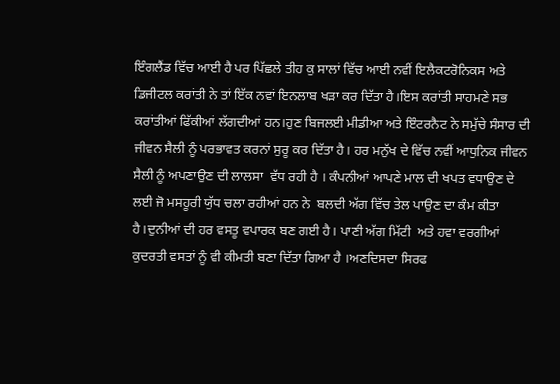ਇੰਗਲੈਂਡ ਵਿੱਚ ਆਈ ਹੈ ਪਰ ਪਿੱਛਲੇ ਤੀਹ ਕੁ ਸਾਲਾਂ ਵਿੱਚ ਆਈ ਨਵੀਂ ਇਲੈਕਟਰੋਨਿਕਸ ਅਤੇ ਡਿਜੀਟਲ ਕਰਾਂਤੀ ਨੇ ਤਾਂ ਇੱਕ ਨਵਾਂ ਇਨਲਾਬ ਖੜਾ ਕਰ ਦਿੱਤਾ ਹੈ।ਇਸ ਕਰਾਂਤੀ ਸਾਹਮਣੇ ਸਭ ਕਰਾਂਤੀਆਂ ਫਿੱਕੀਆਂ ਲੱਗਦੀਆਂ ਹਨ।ਹੁਣ ਬਿਜਲਈ ਮੀਡੀਆ ਅਤੇ ਇੰਟਰਨੈਟ ਨੇ ਸਮੁੱਚੇ ਸੰਸਾਰ ਦੀ ਜੀਵਨ ਸੈਲੀ ਨੂੰ ਪਰਭਾਵਤ ਕਰਨਾਂ ਸੁਰੂ ਕਰ ਦਿੱਤਾ ਹੈ। ਹਰ ਮਨੁੱਖ ਦੇ ਵਿੱਚ ਨਵੀਂ ਆਧੁਨਿਕ ਜੀਵਨ ਸੈਲੀ ਨੂੰ ਅਪਣਾਉਣ ਦੀ ਲਾਲਸਾ  ਵੱਧ ਰਹੀ ਹੈ । ਕੰਪਨੀਆਂ ਆਪਣੇ ਮਾਲ ਦੀ ਖਪਤ ਵਧਾਉਣ ਦੇ ਲਈ ਜੋ ਮਸਹੂਰੀ ਯੁੱਧ ਚਲਾ ਰਹੀਆਂ ਹਨ ਨੇ  ਬਲਦੀ ਅੱਗ ਵਿੱਚ ਤੇਲ ਪਾਉਣ ਦਾ ਕੰਮ ਕੀਤਾ ਹੈ।ਦੁਨੀਆਂ ਦੀ ਹਰ ਵਸਤੂ ਵਪਾਰਕ ਬਣ ਗਈ ਹੈ। ਪਾਣੀ ਅੱਗ ਮਿੱਟੀ  ਅਤੇ ਹਵਾ ਵਰਗੀਆਂ ਕੁਦਰਤੀ ਵਸਤਾਂ ਨੂੰ ਵੀ ਕੀਮਤੀ ਬਣਾ ਦਿੱਤਾ ਗਿਆ ਹੈ ।ਅਣਦਿਸਦਾ ਸਿਰਫ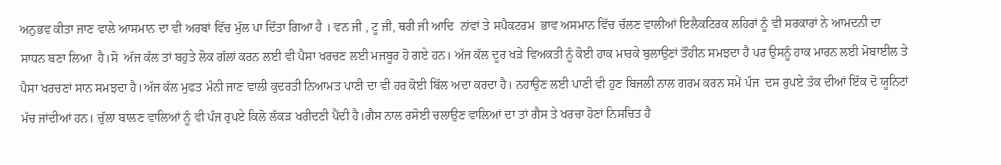ਅਨੁਭਵ ਕੀਤਾ ਜਾਣ ਵਾਲੇ ਆਸਮਾਨ ਦਾ ਵੀ ਅਰਬਾਂ ਵਿੱਚ ਮੁੱਲ ਪਾ ਦਿੱਤਾ ਗਿਆ ਹੈ । ਵਨ ਜੀ , ਟੂ ਜੀ, ਥਰੀ ਜੀ ਆਦਿ  ਨਾਂਵਾਂ ਤੇ ਸਪੈਕਟਰਮ  ਭਾਵ ਅਸਮਾਨ ਵਿੱਚ ਚੱਲਣ ਵਾਲੀਆਂ ਇਲੈਕਟਿਰਕ ਲਹਿਰਾਂ ਨੂੰ ਵੀ ਸਰਕਾਰਾਂ ਨੇ ਆਮਦਨੀ ਦਾ ਸਾਧਨ ਬਣਾ ਲਿਆ  ਹੈ।ਸੋ  ਅੱਜ ਕੱਲ ਤਾਂ ਬਹੁਤੇ ਲੋਕ ਗੱਲਾਂ ਕਰਨ ਲਈ ਵੀ ਪੈਸਾ ਖਰਚਣ ਲਈ ਮਜਬੂਰ ਹੋ ਗਏ ਹਨ। ਅੱਜ ਕੱਲ ਦੂਰ ਖੜੇ ਵਿਅਕਤੀ ਨੂੰ ਕੋਈ ਹਾਕ ਮਾਰਕੇ ਬੁਲਾਉਣਾਂ ਤੌਹੀਨ ਸਮਝਦਾ ਹੈ ਪਰ ਉਸਨੂੰ ਹਾਕ ਮਾਰਨ ਲਈ ਮੋਬਾਈਲ ਤੇ ਪੈਸਾ ਖਰਚਣਾਂ ਸਾਨ ਸਮਝਦਾ ਹੈ।ਅੱਜ ਕੱਲ ਮੁਫਤ ਮੰਨੀ ਜਾਣ ਵਾਲੀ ਕੁਦਰਤੀ ਨਿਆਮਤ ਪਾਣੀ ਦਾ ਵੀ ਹਰ ਕੋਈ ਬਿੱਲ ਅਦਾ ਕਰਦਾ ਹੈ। ਨਹਾਉਣ ਲਈ ਪਾਣੀ ਵੀ ਹੁਣ ਬਿਜਲੀ ਨਾਲ ਗਰਮ ਕਰਨ ਸਮੇਂ ਪੰਜ  ਦਸ ਰੁਪਏ ਤੱਕ ਦੀਆਂ ਇੱਕ ਦੋ ਯੂਨਿਟਾਂ ਮੱਚ ਜਾਂਦੀਆਂ ਹਨ। ਚੁੱਲਾ ਬਾਲਣ ਵਾਲਿਆਂ ਨੂੰ ਵੀ ਪੰਜ ਰੁਪਏ ਕਿਲੋ ਲੱਕੜ ਖਰੀਦਣੀ ਪੈਂਦੀ ਹੈ।ਗੈਸ ਨਾਲ ਰਸੋਈ ਚਲਾਉਣ ਵਾਲਿਆਂ ਦਾ ਤਾਂ ਗੈਸ ਤੇ ਖਰਚਾ ਹੋਣਾਂ ਨਿਸਚਿਤ ਹੈ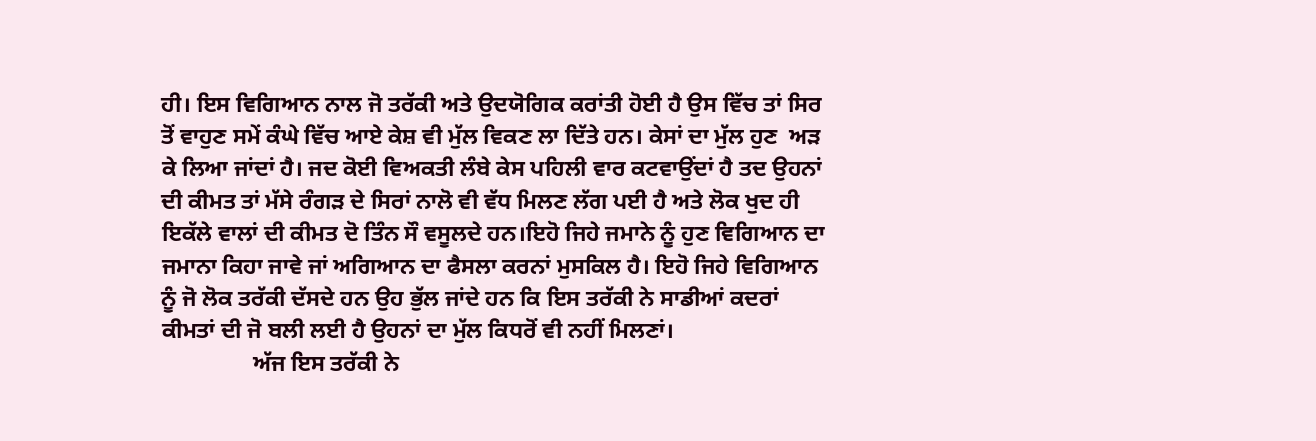ਹੀ। ਇਸ ਵਿਗਿਆਨ ਨਾਲ ਜੋ ਤਰੱਕੀ ਅਤੇ ਉਦਯੋਗਿਕ ਕਰਾਂਤੀ ਹੋਈ ਹੈ ਉਸ ਵਿੱਚ ਤਾਂ ਸਿਰ ਤੋਂ ਵਾਹੁਣ ਸਮੇਂ ਕੰਘੇ ਵਿੱਚ ਆਏ ਕੇਸ਼ ਵੀ ਮੁੱਲ ਵਿਕਣ ਲਾ ਦਿੱਤੇ ਹਨ। ਕੇਸਾਂ ਦਾ ਮੁੱਲ ਹੁਣ  ਅੜ ਕੇ ਲਿਆ ਜਾਂਦਾਂ ਹੈ। ਜਦ ਕੋਈ ਵਿਅਕਤੀ ਲੰਬੇ ਕੇਸ ਪਹਿਲੀ ਵਾਰ ਕਟਵਾਉਂਦਾਂ ਹੈ ਤਦ ਉਹਨਾਂ ਦੀ ਕੀਮਤ ਤਾਂ ਮੱਸੇ ਰੰਗੜ ਦੇ ਸਿਰਾਂ ਨਾਲੋ ਵੀ ਵੱਧ ਮਿਲਣ ਲੱਗ ਪਈ ਹੈ ਅਤੇ ਲੋਕ ਖੁਦ ਹੀ ਇਕੱਲੇ ਵਾਲਾਂ ਦੀ ਕੀਮਤ ਦੋ ਤਿੰਨ ਸੌ ਵਸੂਲਦੇ ਹਨ।ਇਹੋ ਜਿਹੇ ਜਮਾਨੇ ਨੂੰ ਹੁਣ ਵਿਗਿਆਨ ਦਾ ਜਮਾਨਾ ਕਿਹਾ ਜਾਵੇ ਜਾਂ ਅਗਿਆਨ ਦਾ ਫੈਸਲਾ ਕਰਨਾਂ ਮੁਸਕਿਲ ਹੈ। ਇਹੋ ਜਿਹੇ ਵਿਗਿਆਨ ਨੂੰ ਜੋ ਲੋਕ ਤਰੱਕੀ ਦੱਸਦੇ ਹਨ ਉਹ ਭੁੱਲ ਜਾਂਦੇ ਹਨ ਕਿ ਇਸ ਤਰੱਕੀ ਨੇ ਸਾਡੀਆਂ ਕਦਰਾਂ ਕੀਮਤਾਂ ਦੀ ਜੋ ਬਲੀ ਲਈ ਹੈ ਉਹਨਾਂ ਦਾ ਮੁੱਲ ਕਿਧਰੋਂ ਵੀ ਨਹੀਂ ਮਿਲਣਾਂ।
                ਅੱਜ ਇਸ ਤਰੱਕੀ ਨੇ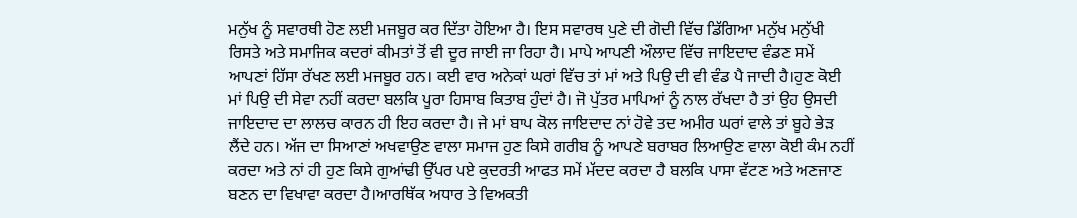ਮਨੁੱਖ ਨੂੰ ਸਵਾਰਥੀ ਹੋਣ ਲਈ ਮਜਬੂਰ ਕਰ ਦਿੱਤਾ ਹੋਇਆ ਹੈ। ਇਸ ਸਵਾਰਥ ਪੁਣੇ ਦੀ ਗੋਦੀ ਵਿੱਚ ਡਿੱਗਿਆ ਮਨੁੱਖ ਮਨੁੱਖੀ ਰਿਸਤੇ ਅਤੇ ਸਮਾਜਿਕ ਕਦਰਾਂ ਕੀਮਤਾਂ ਤੋਂ ਵੀ ਦੂਰ ਜਾਈ ਜਾ ਰਿਹਾ ਹੈ। ਮਾਪੇ ਆਪਣੀ ਔਲਾਦ ਵਿੱਚ ਜਾਇਦਾਦ ਵੰਡਣ ਸਮੇਂ ਆਪਣਾਂ ਹਿੱਸਾ ਰੱਖਣ ਲਈ ਮਜਬੂਰ ਹਨ। ਕਈ ਵਾਰ ਅਨੇਕਾਂ ਘਰਾਂ ਵਿੱਚ ਤਾਂ ਮਾਂ ਅਤੇ ਪਿਉ ਦੀ ਵੀ ਵੰਡ ਪੈ ਜਾਦੀ ਹੈ।ਹੁਣ ਕੋਈ ਮਾਂ ਪਿਉ ਦੀ ਸੇਵਾ ਨਹੀਂ ਕਰਦਾ ਬਲਕਿ ਪੂਰਾ ਹਿਸਾਬ ਕਿਤਾਬ ਹੁੰਦਾਂ ਹੈ। ਜੋ ਪੁੱਤਰ ਮਾਪਿਆਂ ਨੂੰ ਨਾਲ ਰੱਖਦਾ ਹੈ ਤਾਂ ਉਹ ਉਸਦੀ ਜਾਇਦਾਦ ਦਾ ਲਾਲਚ ਕਾਰਨ ਹੀ ਇਹ ਕਰਦਾ ਹੈ। ਜੇ ਮਾਂ ਬਾਪ ਕੋਲ ਜਾਇਦਾਦ ਨਾਂ ਹੋਵੇ ਤਦ ਅਮੀਰ ਘਰਾਂ ਵਾਲੇ ਤਾਂ ਬੂਹੇ ਭੇੜ ਲੈਂਦੇ ਹਨ। ਅੱਜ ਦਾ ਸਿਆਣਾਂ ਅਖਵਾਉਣ ਵਾਲਾ ਸਮਾਜ ਹੁਣ ਕਿਸੇ ਗਰੀਬ ਨੂੰ ਆਪਣੇ ਬਰਾਬਰ ਲਿਆਉਣ ਵਾਲਾ ਕੋਈ ਕੰਮ ਨਹੀਂ ਕਰਦਾ ਅਤੇ ਨਾਂ ਹੀ ਹੁਣ ਕਿਸੇ ਗੁਆਂਢੀ ਉੱਪਰ ਪਏ ਕੁਦਰਤੀ ਆਫਤ ਸਮੇਂ ਮੱਦਦ ਕਰਦਾ ਹੈ ਬਲਕਿ ਪਾਸਾ ਵੱਟਣ ਅਤੇ ਅਣਜਾਣ ਬਣਨ ਦਾ ਵਿਖਾਵਾ ਕਰਦਾ ਹੈ।ਆਰਥਿੱਕ ਅਧਾਰ ਤੇ ਵਿਅਕਤੀ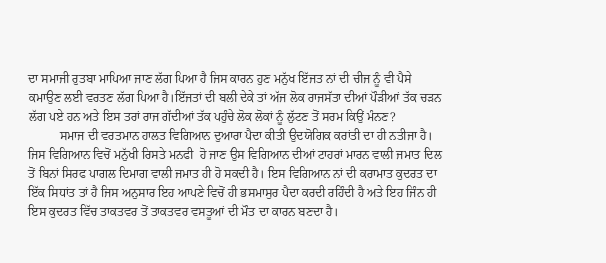ਦਾ ਸਮਾਜੀ ਰੁਤਬਾ ਮਾਪਿਆ ਜਾਣ ਲੱਗ ਪਿਆ ਹੈ ਜਿਸ ਕਾਰਨ ਹੁਣ ਮਨੁੱਖ ਇੱਜਤ ਨਾਂ ਦੀ ਚੀਜ ਨੂੰ ਵੀ ਪੈਸੇ ਕਮਾਉਣ ਲਈ ਵਰਤਣ ਲੱਗ ਪਿਆ ਹੈ।ਇੱਜਤਾਂ ਦੀ ਬਲੀ ਦੇਕੇ ਤਾਂ ਅੱਜ ਲੋਕ ਰਾਜਸੱਤਾ ਦੀਆਂ ਪੌੜੀਆਂ ਤੱਕ ਚੜਨ ਲੱਗ ਪਏ ਹਨ ਅਤੇ ਇਸ ਤਰਾਂ ਰਾਜ ਗੱਦੀਆਂ ਤੱਕ ਪਹੁੰਚੇ ਲੋਕ ਲੋਕਾਂ ਨੂੰ ਲੁੱਟਣ ਤੋਂ ਸਰਮ ਕਿਉਂ ਮੰਨਣ?
          ਸਮਾਜ ਦੀ ਵਰਤਮਾਨ ਹਾਲਤ ਵਿਗਿਆਨ ਦੁਆਰਾ ਪੈਦਾ ਕੀਤੀ ਉਦਯੋਗਿਕ ਕਰਾਂਤੀ ਦਾ ਹੀ ਨਤੀਜਾ ਹੈ। ਜਿਸ ਵਿਗਿਆਨ ਵਿਚੋਂ ਮਨੁੱਖੀ ਰਿਸਤੇ ਮਨਫੀ  ਹੋ ਜਾਣ ਉਸ ਵਿਗਿਆਨ ਦੀਆਂ ਟਾਹਰਾਂ ਮਾਰਨ ਵਾਲੀ ਜਮਾਤ ਦਿਲ ਤੋਂ ਬਿਨਾਂ ਸਿਰਫ ਪਾਗਲ ਦਿਮਾਗ ਵਾਲੀ ਜਮਾਤ ਹੀ ਹੋ ਸਕਦੀ ਹੈ। ਇਸ ਵਿਗਿਆਨ ਨਾਂ ਦੀ ਕਰਾਮਾਤ ਕੁਦਰਤ ਦਾ ਇੱਕ ਸਿਧਾਂਤ ਤਾਂ ਹੈ ਜਿਸ ਅਨੁਸਾਰ ਇਹ ਆਪਣੇ ਵਿਚੋਂ ਹੀ ਭਸਮਾਸੁਰ ਪੈਦਾ ਕਰਦੀ ਰਹਿੰਦੀ ਹੈ ਅਤੇ ਇਹ ਜਿੰਨ ਹੀ ਇਸ ਕੁਦਰਤ ਵਿੱਚ ਤਾਕਤਵਰ ਤੋਂ ਤਾਕਤਵਰ ਵਸਤੂਆਂ ਦੀ ਮੌਤ ਦਾ ਕਾਰਨ ਬਣਦਾ ਹੈ।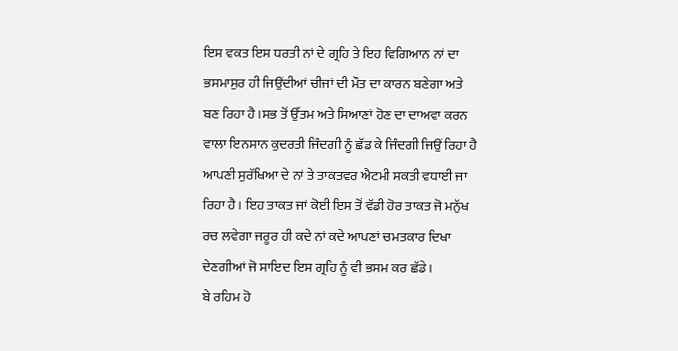ਇਸ ਵਕਤ ਇਸ ਧਰਤੀ ਨਾਂ ਦੇ ਗ੍ਰਹਿ ਤੇ ਇਹ ਵਿਗਿਆਨ ਨਾਂ ਦਾ  ਭਸਮਾਸੁਰ ਹੀ ਜਿਉਂਦੀਆਂ ਚੀਜਾਂ ਦੀ ਮੌਤ ਦਾ ਕਾਰਨ ਬਣੇਗਾ ਅਤੇ ਬਣ ਰਿਹਾ ਹੈ।ਸਭ ਤੋਂ ਉੱਤਮ ਅਤੇ ਸਿਆਣਾਂ ਹੋਣ ਦਾ ਦਾਅਵਾ ਕਰਨ ਵਾਲਾ ਇਨਸਾਨ ਕੁਦਰਤੀ ਜਿੰਦਗੀ ਨੂੰ ਛੱਡ ਕੇ ਜਿੰਦਗੀ ਜਿਉਂ ਰਿਹਾ ਹੈ ਆਪਣੀ ਸੁਰੱਖਿਆ ਦੇ ਨਾਂ ਤੇ ਤਾਕਤਵਰ ਐਟਮੀ ਸਕਤੀ ਵਧਾਈ ਜਾ ਰਿਹਾ ਹੈ। ਇਹ ਤਾਕਤ ਜਾਂ ਕੋਈ ਇਸ ਤੋਂ ਵੱਡੀ ਹੋਰ ਤਾਕਤ ਜੋ ਮਨੁੱਖ ਰਚ ਲਵੇਗਾ ਜਰੂਰ ਹੀ ਕਦੇ ਨਾਂ ਕਦੇ ਆਪਣਾਂ ਚਮਤਕਾਰ ਦਿਖਾ ਦੇਣਗੀਆਂ ਜੋ ਸਾਇਦ ਇਸ ਗ੍ਰਹਿ ਨੂੰ ਵੀ ਭਸਮ ਕਰ ਛੱਡੇ।
ਬੇ ਰਹਿਮ ਹੋ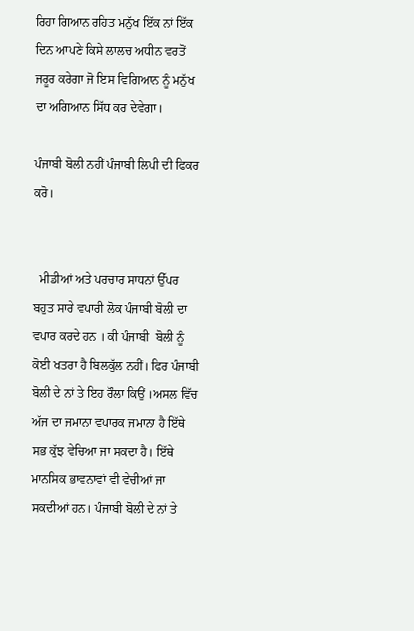ਰਿਹਾ ਗਿਆਨ ਰਹਿਤ ਮਨੁੱਖ ਇੱਕ ਨਾਂ ਇੱਕ ਦਿਨ ਆਪਣੇ ਕਿਸੇ ਲਾਲਚ ਅਧੀਨ ਵਰਤੋਂ ਜਰੂਰ ਕਰੇਗਾ ਜੋ ਇਸ ਵਿਗਿਆਨ ਨੂੰ ਮਨੁੱਖ ਦਾ ਅਗਿਆਨ ਸਿੱਧ ਕਰ ਦੇਵੇਗਾ।

ਪੰਜਾਬੀ ਬੋਲੀ ਨਹੀਂ ਪੰਜਾਬੀ ਲਿਪੀ ਦੀ ਫਿਕਰ ਕਰੋ।


  ਮੀਡੀਆਂ ਅਤੇ ਪਰਚਾਰ ਸਾਧਨਾਂ ਉੱਪਰ ਬਹੁਤ ਸਾਰੇ ਵਪਾਰੀ ਲੋਕ ਪੰਜਾਬੀ ਬੋਲੀ ਦਾ ਵਪਾਰ ਕਰਦੇ ਹਨ । ਕੀ ਪੰਜਾਬੀ  ਬੋਲੀ ਨੂੰ ਕੋਈ ਖਤਰਾ ਹੈ ਬਿਲਕੁੱਲ ਨਹੀਂ। ਫਿਰ ਪੰਜਾਬੀ ਬੋਲੀ ਦੇ ਨਾਂ ਤੇ ਇਹ ਰੌਲਾ ਕਿਉਂ ।ਅਸਲ ਵਿੱਚ ਅੱਜ ਦਾ ਜਮਾਨਾ ਵਪਾਰਕ ਜਮਾਨਾ ਹੈ ਇੱਥੇ ਸਭ ਕੁੱਝ ਵੇਚਿਆ ਜਾ ਸਕਦਾ ਹੈ। ਇੱਥੇ ਮਾਨਸਿਕ ਭਾਵਨਾਵਾਂ ਵੀ ਵੇਚੀਆਂ ਜਾ ਸਕਦੀਆਂ ਹਨ। ਪੰਜਾਬੀ ਬੋਲੀ ਦੇ ਨਾਂ ਤੇ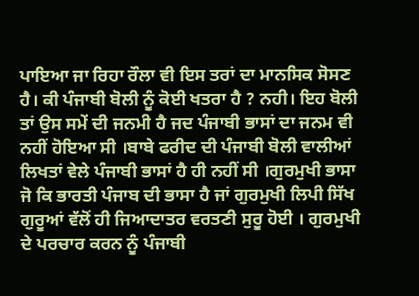ਪਾਇਆ ਜਾ ਰਿਹਾ ਰੌਲਾ ਵੀ ਇਸ ਤਰਾਂ ਦਾ ਮਾਨਸਿਕ ਸੋਸਣ ਹੈ। ਕੀ ਪੰਜਾਬੀ ਬੋਲੀ ਨੂੰ ਕੋਈ ਖਤਰਾ ਹੈ ? ਨਹੀ। ਇਹ ਬੋਲੀ ਤਾਂ ਉਸ ਸਮੇਂ ਦੀ ਜਨਮੀ ਹੈ ਜਦ ਪੰਜਾਬੀ ਭਾਸਾਂ ਦਾ ਜਨਮ ਵੀ ਨਹੀਂ ਹੋਇਆ ਸੀ ।ਬਾਬੇ ਫਰੀਦ ਦੀ ਪੰਜਾਬੀ ਬੋਲੀ ਵਾਲੀਆਂ ਲਿਖਤਾਂ ਵੇਲੇ ਪੰਜਾਬੀ ਭਾਸਾਂ ਹੈ ਹੀ ਨਹੀਂ ਸੀ ।ਗੁਰਮੁਖੀ ਭਾਸਾ  ਜੋ ਕਿ ਭਾਰਤੀ ਪੰਜਾਬ ਦੀ ਭਾਸਾ ਹੈ ਜਾਂ ਗੁਰਮੁਖੀ ਲਿਪੀ ਸਿੱਖ ਗੁਰੂਆਂ ਵੱਲੋਂ ਹੀ ਜਿਆਦਾਤਰ ਵਰਤਣੀ ਸੁਰੂ ਹੋਈ । ਗੁਰਮੁਖੀ ਦੇ ਪਰਚਾਰ ਕਰਨ ਨੂੰ ਪੰਜਾਬੀ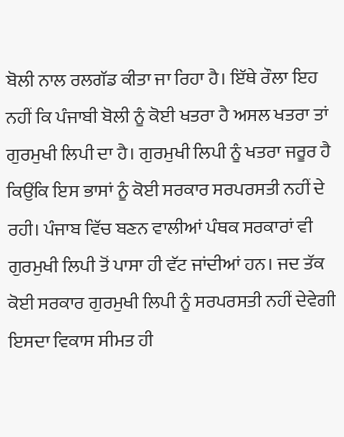ਬੋਲੀ ਨਾਲ ਰਲਗੱਡ ਕੀਤਾ ਜਾ ਰਿਹਾ ਹੈ। ਇੱਥੇ ਰੌਲਾ ਇਹ ਨਹੀਂ ਕਿ ਪੰਜਾਬੀ ਬੋਲੀ ਨੂੰ ਕੋਈ ਖਤਰਾ ਹੈ ਅਸਲ ਖਤਰਾ ਤਾਂ ਗੁਰਮੁਖੀ ਲਿਪੀ ਦਾ ਹੈ। ਗੁਰਮੁਖੀ ਲਿਪੀ ਨੂੰ ਖਤਰਾ ਜਰੂਰ ਹੈ ਕਿਉਂਕਿ ਇਸ ਭਾਸਾਂ ਨੂੰ ਕੋਈ ਸਰਕਾਰ ਸਰਪਰਸਤੀ ਨਹੀਂ ਦੇ ਰਹੀ। ਪੰਜਾਬ ਵਿੱਚ ਬਣਨ ਵਾਲੀਆਂ ਪੰਥਕ ਸਰਕਾਰਾਂ ਵੀ ਗੁਰਮੁਖੀ ਲਿਪੀ ਤੋਂ ਪਾਸਾ ਹੀ ਵੱਟ ਜਾਂਦੀਆਂ ਹਨ। ਜਦ ਤੱਕ ਕੋਈ ਸਰਕਾਰ ਗੁਰਮੁਖੀ ਲਿਪੀ ਨੂੰ ਸਰਪਰਸਤੀ ਨਹੀਂ ਦੇਵੇਗੀ ਇਸਦਾ ਵਿਕਾਸ ਸੀਮਤ ਹੀ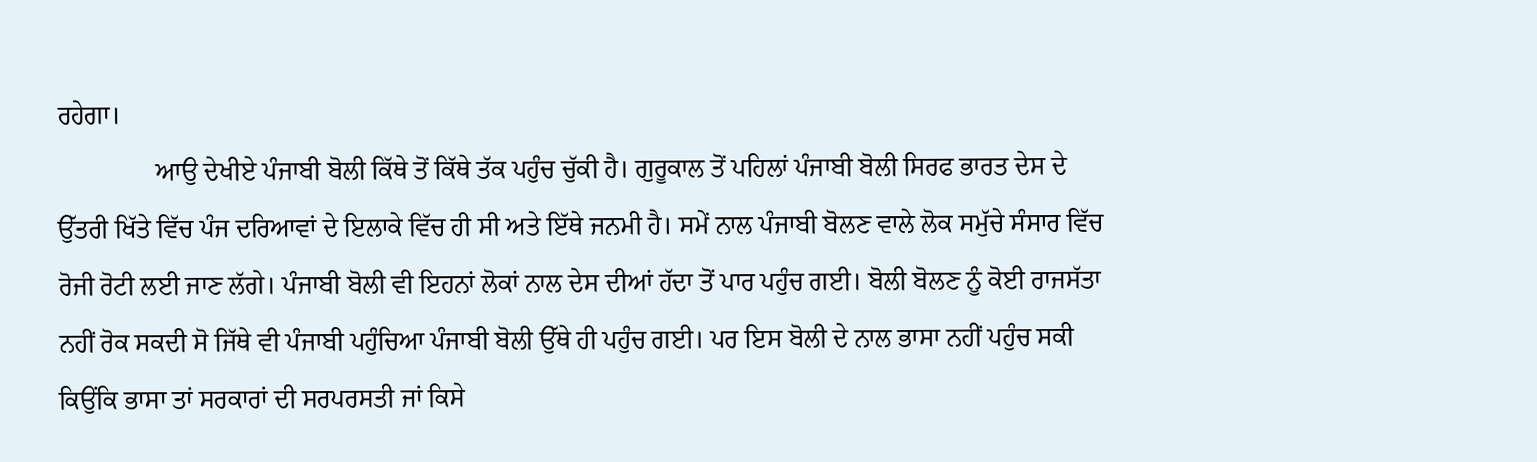ਰਹੇਗਾ।
               ਆਉ ਦੇਖੀਏ ਪੰਜਾਬੀ ਬੋਲੀ ਕਿੱਥੇ ਤੋਂ ਕਿੱਥੇ ਤੱਕ ਪਹੁੰਚ ਚੁੱਕੀ ਹੈ। ਗੁਰੂਕਾਲ ਤੋਂ ਪਹਿਲਾਂ ਪੰਜਾਬੀ ਬੋਲੀ ਸਿਰਫ ਭਾਰਤ ਦੇਸ ਦੇ ਉੱਤਰੀ ਖਿੱਤੇ ਵਿੱਚ ਪੰਜ ਦਰਿਆਵਾਂ ਦੇ ਇਲਾਕੇ ਵਿੱਚ ਹੀ ਸੀ ਅਤੇ ਇੱਥੇ ਜਨਮੀ ਹੈ। ਸਮੇਂ ਨਾਲ ਪੰਜਾਬੀ ਬੋਲਣ ਵਾਲੇ ਲੋਕ ਸਮੁੱਚੇ ਸੰਸਾਰ ਵਿੱਚ ਰੋਜੀ ਰੋਟੀ ਲਈ ਜਾਣ ਲੱਗੇ। ਪੰਜਾਬੀ ਬੋਲੀ ਵੀ ਇਹਨਾਂ ਲੋਕਾਂ ਨਾਲ ਦੇਸ ਦੀਆਂ ਹੱਦਾ ਤੋਂ ਪਾਰ ਪਹੁੰਚ ਗਈ। ਬੋਲੀ ਬੋਲਣ ਨੂੰ ਕੋਈ ਰਾਜਸੱਤਾ ਨਹੀਂ ਰੋਕ ਸਕਦੀ ਸੋ ਜਿੱਥੇ ਵੀ ਪੰਜਾਬੀ ਪਹੁੰਚਿਆ ਪੰਜਾਬੀ ਬੋਲੀ ਉੱਥੇ ਹੀ ਪਹੁੰਚ ਗਈ। ਪਰ ਇਸ ਬੋਲੀ ਦੇ ਨਾਲ ਭਾਸਾ ਨਹੀਂ ਪਹੁੰਚ ਸਕੀ ਕਿਉਂਕਿ ਭਾਸਾ ਤਾਂ ਸਰਕਾਰਾਂ ਦੀ ਸਰਪਰਸਤੀ ਜਾਂ ਕਿਸੇ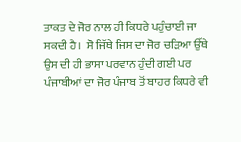ਤਾਕਤ ਦੇ ਜੋਰ ਨਾਲ ਹੀ ਕਿਧਰੇ ਪਹੁੰਚਾਈ ਜਾ ਸਕਦੀ ਹੈ।  ਸੋ ਜਿੱਥੇ ਜਿਸ ਦਾ ਜੋਰ ਚੜਿਆ ਉੱਥੇ ਉਸ ਦੀ ਹੀ ਭਾਸਾ ਪਰਵਾਨ ਹੁੰਦੀ ਗਈ ਪਰ ਪੰਜਾਬੀਆਂ ਦਾ ਜੋਰ ਪੰਜਾਬ ਤੋਂ ਬਾਹਰ ਕਿਧਰੇ ਵੀ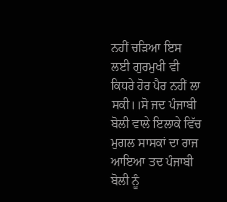ਨਹੀਂ ਚੜਿਆ ਇਸ ਲਈ ਗੁਰਮੁਖੀ ਵੀ ਕਿਧਰੇ ਹੋਰ ਪੈਰ ਨਹੀਂ ਲਾ ਸਕੀ।।ਸੋ ਜਦ ਪੰਜਾਬੀ ਬੋਲੀ ਵਾਲੇ ਇਲਾਕੇ ਵਿੱਚ ਮੁਗਲ ਸਾਸਕਾਂ ਦਾ ਰਾਜ ਆਇਆ ਤਦ ਪੰਜਾਬੀ ਬੋਲੀ ਨੂੰ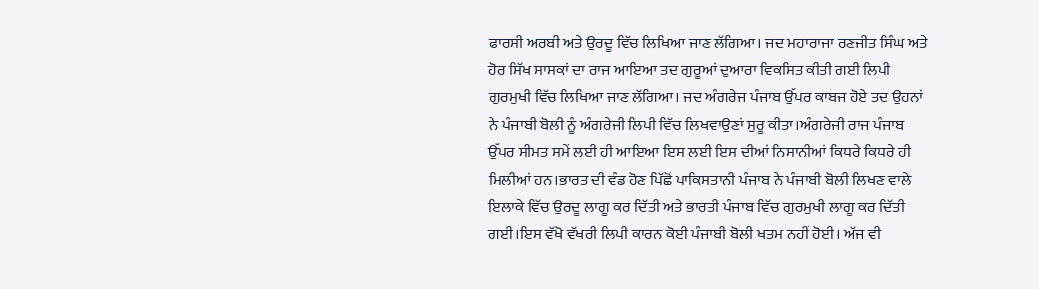ਫਾਰਸੀ ਅਰਬੀ ਅਤੇ ਉਰਦੂ ਵਿੱਚ ਲਿਖਿਆ ਜਾਣ ਲੱਗਿਆ। ਜਦ ਮਹਾਰਾਜਾ ਰਣਜੀਤ ਸਿੰਘ ਅਤੇ ਹੋਰ ਸਿੱਖ ਸਾਸਕਾਂ ਦਾ ਰਾਜ ਆਇਆ ਤਦ ਗੁਰੂਆਂ ਦੁਆਰਾ ਵਿਕਸਿਤ ਕੀਤੀ ਗਈ ਲਿਪੀ ਗੁਰਮੁਖੀ ਵਿੱਚ ਲਿਖਿਆ ਜਾਣ ਲੱਗਿਆ। ਜਦ ਅੰਗਰੇਜ ਪੰਜਾਬ ਉੱਪਰ ਕਾਬਜ ਹੋਏ ਤਦ ਉਹਨਾਂ ਨੇ ਪੰਜਾਬੀ ਬੋਲੀ ਨੂੰ ਅੰਗਰੇਜੀ ਲਿਪੀ ਵਿੱਚ ਲਿਖਵਾਉਣਾਂ ਸੁਰੂ ਕੀਤਾ।ਅੰਗਰੇਜੀ ਰਾਜ ਪੰਜਾਬ ਉੱਪਰ ਸੀਮਤ ਸਮੇਂ ਲਈ ਹੀ ਆਇਆ ਇਸ ਲਈ ਇਸ ਦੀਆਂ ਨਿਸਾਨੀਆਂ ਕਿਧਰੇ ਕਿਧਰੇ ਹੀ ਮਿਲੀਆਂ ਹਨ।ਭਾਰਤ ਦੀ ਵੰਡ ਹੋਣ ਪਿੱਛੋਂ ਪਾਕਿਸਤਾਨੀ ਪੰਜਾਬ ਨੇ ਪੰਜਾਬੀ ਬੋਲੀ ਲਿਖਣ ਵਾਲੇ ਇਲਾਕੇ ਵਿੱਚ ਉਰਦੂ ਲਾਗੂ ਕਰ ਦਿੱਤੀ ਅਤੇ ਭਾਰਤੀ ਪੰਜਾਬ ਵਿੱਚ ਗੁਰਮੁਖੀ ਲਾਗੂ ਕਰ ਦਿੱਤੀ ਗਈ।ਇਸ ਵੱਖੋ ਵੱਖਰੀ ਲਿਪੀ ਕਾਰਨ ਕੋਈ ਪੰਜਾਬੀ ਬੋਲੀ ਖਤਮ ਨਹੀਂ ਹੋਈ। ਅੱਜ ਵੀ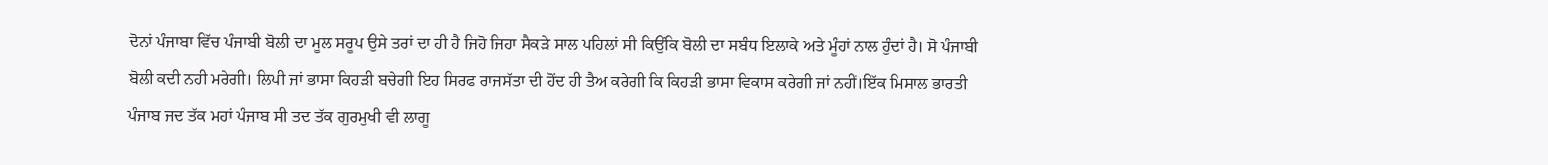ਦੋਨਾਂ ਪੰਜਾਬਾ ਵਿੱਚ ਪੰਜਾਬੀ ਬੋਲੀ ਦਾ ਮੂਲ ਸਰੂਪ ਉਸੇ ਤਰਾਂ ਦਾ ਹੀ ਹੈ ਜਿਹੋ ਜਿਹਾ ਸੈਕੜੇ ਸਾਲ ਪਹਿਲਾਂ ਸੀ ਕਿਉਂਕਿ ਬੋਲੀ ਦਾ ਸਬੰਧ ਇਲਾਕੇ ਅਤੇ ਮੂੰਹਾਂ ਨਾਲ ਹੁੰਦਾਂ ਹੈ। ਸੋ ਪੰਜਾਬੀ ਬੋਲੀ ਕਦੀ ਨਹੀ ਮਰੇਗੀ। ਲਿਪੀ ਜਾਂ ਭਾਸਾ ਕਿਹੜੀ ਬਚੇਗੀ ਇਹ ਸਿਰਫ ਰਾਜਸੱਤਾ ਦੀ ਹੋਂਦ ਹੀ ਤੈਅ ਕਰੇਗੀ ਕਿ ਕਿਹੜੀ ਭਾਸਾ ਵਿਕਾਸ ਕਰੇਗੀ ਜਾਂ ਨਹੀਂ।ਇੱਕ ਮਿਸਾਲ ਭਾਰਤੀ ਪੰਜਾਬ ਜਦ ਤੱਕ ਮਹਾਂ ਪੰਜਾਬ ਸੀ ਤਦ ਤੱਕ ਗੁਰਮੁਖੀ ਵੀ ਲਾਗੂ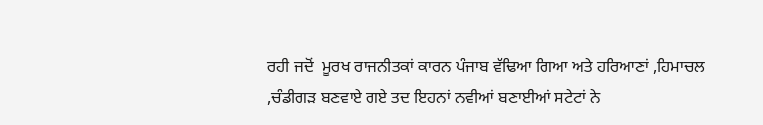ਰਹੀ ਜਦੋਂ  ਮੂਰਖ ਰਾਜਨੀਤਕਾਂ ਕਾਰਨ ਪੰਜਾਬ ਵੱਢਿਆ ਗਿਆ ਅਤੇ ਹਰਿਆਣਾਂ ,ਹਿਮਾਚਲ ,ਚੰਡੀਗੜ ਬਣਵਾਏ ਗਏ ਤਦ ਇਹਨਾਂ ਨਵੀਆਂ ਬਣਾਈਆਂ ਸਟੇਟਾਂ ਨੇ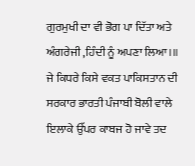ਗੁਰਮੁਖੀ ਦਾ ਵੀ ਭੋਗ ਪਾ ਦਿੱਤਾ ਅਤੇ ਅੰਗਰੇਜੀ ,ਹਿੰਦੀ ਨੂੰ ਅਪਣਾ ਲਿਆ।॥ ਜੇ ਕਿਧਰੇ ਕਿਸੇ ਵਕਤ ਪਾਕਿਸਤਾਨ ਦੀ ਸਰਕਾਰ ਭਾਰਤੀ ਪੰਜਾਬੀ ਬੋਲੀ ਵਾਲੇ ਇਲਾਕੇ ਉੱਪਰ ਕਾਬਜ ਹੋ ਜਾਵੇ ਤਦ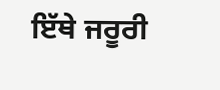ਇੱਥੇ ਜਰੂਰੀ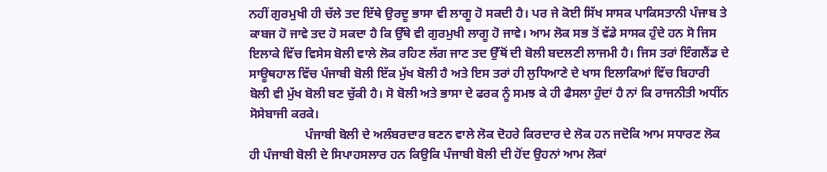ਨਹੀਂ ਗੁਰਮੁਖੀ ਹੀ ਚੱਲੇ ਤਦ ਇੱਥੇ ਉਰਦੂ ਭਾਸਾ ਵੀ ਲਾਗੂ ਹੋ ਸਕਦੀ ਹੈ। ਪਰ ਜੇ ਕੋਈ ਸਿੱਖ ਸਾਸਕ ਪਾਕਿਸਤਾਨੀ ਪੰਜਾਬ ਤੇ ਕਾਬਜ ਹੋ ਜਾਵੇ ਤਦ ਹੋ ਸਕਦਾ ਹੈ ਕਿ ਉੱਥੇ ਵੀ ਗੁਰਮੁਖੀ ਲਾਗੂ ਹੋ ਜਾਵੇ। ਆਮ ਲੋਕ ਸਭ ਤੋਂ ਵੱਡੇ ਸਾਸਕ ਹੁੰਦੇ ਹਨ ਸੋ ਜਿਸ ਇਲਾਕੇ ਵਿੱਚ ਵਿਸੇਸ ਬੋਲੀ ਵਾਲੇ ਲੋਕ ਰਹਿਣ ਲੱਗ ਜਾਣ ਤਦ ਉੱਥੋਂ ਦੀ ਬੋਲੀ ਬਦਲਣੀ ਲਾਜਮੀ ਹੈ। ਜਿਸ ਤਰਾਂ ਇੰਗਲੈਂਡ ਦੇ ਸਾਊਥਹਾਲ ਵਿੱਚ ਪੰਜਾਬੀ ਬੋਲੀ ਇੱਕ ਮੁੱਖ ਬੋਲੀ ਹੈ ਅਤੇ ਇਸ ਤਰਾਂ ਹੀ ਲੁਧਿਆਣੇ ਦੇ ਖਾਸ ਇਲਾਕਿਆਂ ਵਿੱਚ ਬਿਹਾਰੀ ਬੋਲੀ ਵੀ ਮੁੱਖ ਬੋਲੀ ਬਣ ਚੁੱਕੀ ਹੈ। ਸੋ ਬੋਲੀ ਅਤੇ ਭਾਸਾ ਦੇ ਫਰਕ ਨੂੰ ਸਮਝ ਕੇ ਹੀ ਫੈਸਲਾ ਹੁੰਦਾਂ ਹੈ ਨਾਂ ਕਿ ਰਾਜਨੀਤੀ ਅਧੀਂਨ ਸੋਸੇਬਾਜੀ ਕਰਕੇ।
                  ਪੰਜਾਬੀ ਬੋਲੀ ਦੇ ਅਲੰਬਰਦਾਰ ਬਣਨ ਵਾਲੇ ਲੋਕ ਦੋਹਰੇ ਕਿਰਦਾਰ ਦੇ ਲੋਕ ਹਨ ਜਦੋਕਿ ਆਮ ਸਧਾਰਣ ਲੋਕ ਹੀ ਪੰਜਾਬੀ ਬੋਲੀ ਦੇ ਸਿਪਾਹਸਲਾਰ ਹਨ ਕਿਉਕਿ ਪੰਜਾਬੀ ਬੋਲੀ ਦੀ ਹੋਂਦ ਉਹਨਾਂ ਆਮ ਲੋਕਾਂ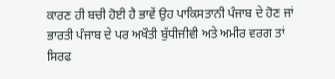ਕਾਰਣ ਹੀ ਬਚੀ ਹੋਈ ਹੈ ਭਾਵੇਂ ਉਹ ਪਾਕਿਸਤਾਨੀ ਪੰਜਾਬ ਦੇ ਹੋਣ ਜਾਂ ਭਾਰਤੀ ਪੰਜਾਬ ਦੇ ਪਰ ਅਖੌਤੀ ਬੁੱਧੀਜੀਵੀ ਅਤੇ ਅਮੀਰ ਵਰਗ ਤਾਂ ਸਿਰਫ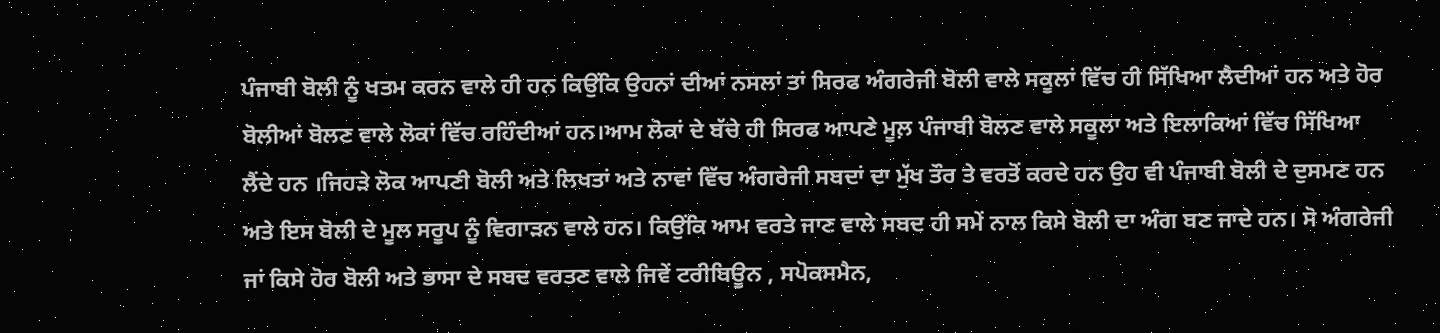ਪੰਜਾਬੀ ਬੋਲੀ ਨੂੰ ਖਤਮ ਕਰਨ ਵਾਲੇ ਹੀ ਹਨ ਕਿਉਂਕਿ ਉਹਨਾਂ ਦੀਆਂ ਨਸਲਾਂ ਤਾਂ ਸਿਰਫ ਅੰਗਰੇਜੀ ਬੋਲੀ ਵਾਲੇ ਸਕੂਲਾਂ ਵਿੱਚ ਹੀ ਸਿੱਖਿਆ ਲੈਦੀਆਂ ਹਨ ਅਤੇ ਹੋਰ ਬੋਲੀਆਂ ਬੋਲਣ ਵਾਲੇ ਲੋਕਾਂ ਵਿੱਚ ਰਹਿੰਦੀਆਂ ਹਨ।ਆਮ ਲੋਕਾਂ ਦੇ ਬੱਚੇ ਹੀ ਸਿਰਫ ਆਪਣੇ ਮੂਲ਼ ਪੰਜਾਬੀ ਬੋਲਣ ਵਾਲੇ ਸਕੂਲਾ ਅਤੇ ਇਲਾਕਿਆਂ ਵਿੱਚ ਸਿੱਖਿਆ ਲੈਂਦੇ ਹਨ ।ਜਿਹੜੇ ਲੋਕ ਆਪਣੀ ਬੋਲੀ ਅਤੇ ਲਿਖਤਾਂ ਅਤੇ ਨਾਵਾਂ ਵਿੱਚ ਅੰਗਰੇਜੀ ਸਬਦਾਂ ਦਾ ਮੁੱਖ ਤੌਰ ਤੇ ਵਰਤੋਂ ਕਰਦੇ ਹਨ ਉਹ ਵੀ ਪੰਜਾਬੀ ਬੋਲੀ ਦੇ ਦੁਸਮਣ ਹਨ ਅਤੇ ਇਸ ਬੋਲੀ ਦੇ ਮੂਲ ਸਰੂਪ ਨੂੰ ਵਿਗਾੜਨ ਵਾਲੇ ਹਨ। ਕਿਉਂਕਿ ਆਮ ਵਰਤੇ ਜਾਣ ਵਾਲੇ ਸਬਦ ਹੀ ਸਮੇਂ ਨਾਲ ਕਿਸੇ ਬੋਲੀ ਦਾ ਅੰਗ ਬਣ ਜਾਦੇ ਹਨ। ਸੋ ਅੰਗਰੇਜੀ ਜਾਂ ਕਿਸੇ ਹੋਰ ਬੋਲੀ ਅਤੇ ਭਾਸਾ ਦੇ ਸਬਦ ਵਰਤਣ ਵਾਲੇ ਜਿਵੇਂ ਟਰੀਬਿਊਨ , ਸਪੋਕਸਮੈਨ,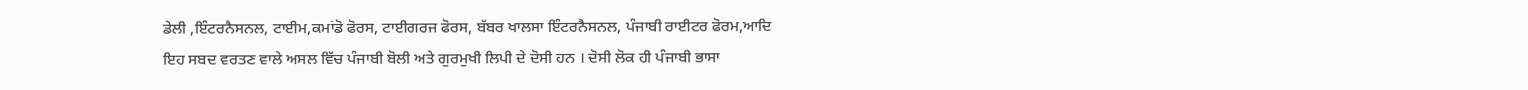ਡੇਲੀ ,ਇੰਟਰਨੈਸਨਲ, ਟਾਈਮ,ਕਮਾਂਡੋ ਫੋਰਸ, ਟਾਈਗਰਜ ਫੋਰਸ, ਬੱਬਰ ਖਾਲਸਾ ਇੰਟਰਨੈਸਨਲ, ਪੰਜਾਬੀ ਰਾਈਟਰ ਫੋਰਮ,ਆਦਿ ਇਹ ਸਬਦ ਵਰਤਣ ਵਾਲੇ ਅਸਲ ਵਿੱਚ ਪੰਜਾਬੀ ਬੋਲੀ ਅਤੇ ਗੁਰਮੁਖੀ ਲਿਪੀ ਦੇ ਦੋਸੀ ਹਨ । ਦੋਸੀ ਲੋਕ ਹੀ ਪੰਜਾਬੀ ਭਾਸਾ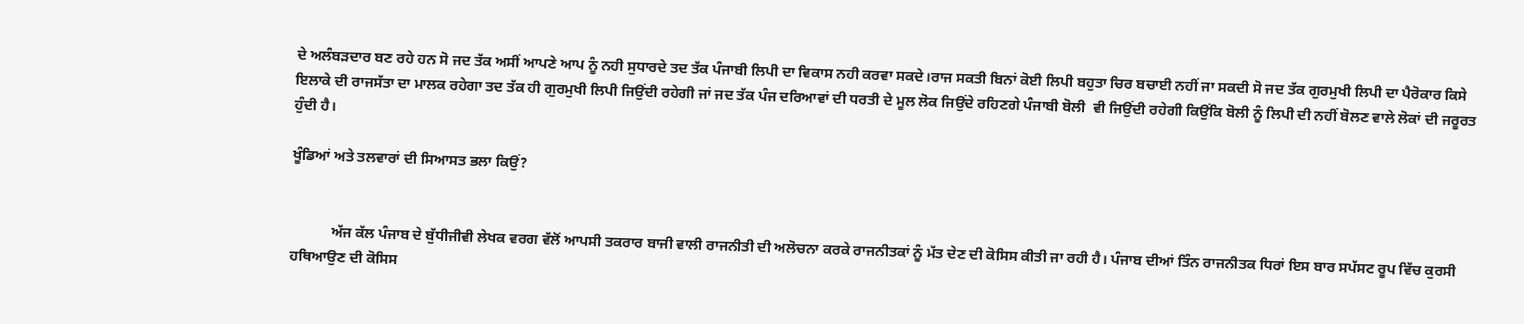ਦੇ ਅਲੰਬੜਦਾਰ ਬਣ ਰਹੇ ਹਨ ਸੋ ਜਦ ਤੱਕ ਅਸੀਂ ਆਪਣੇ ਆਪ ਨੂੰ ਨਹੀ ਸੁਧਾਰਦੇ ਤਦ ਤੱਕ ਪੰਜਾਬੀ ਲਿਪੀ ਦਾ ਵਿਕਾਸ ਨਹੀ ਕਰਵਾ ਸਕਦੇ।ਰਾਜ ਸਕਤੀ ਬਿਨਾਂ ਕੋਈ ਲਿਪੀ ਬਹੁਤਾ ਚਿਰ ਬਚਾਈ ਨਹੀਂ ਜਾ ਸਕਦੀ ਸੋ ਜਦ ਤੱਕ ਗੁਰਮੁਖੀ ਲਿਪੀ ਦਾ ਪੈਰੋਕਾਰ ਕਿਸੇ ਇਲਾਕੇ ਦੀ ਰਾਜਸੱਤਾ ਦਾ ਮਾਲਕ ਰਹੇਗਾ ਤਦ ਤੱਕ ਹੀ ਗੁਰਮੁਖੀ ਲਿਪੀ ਜਿਉਂਦੀ ਰਹੇਗੀ ਜਾਂ ਜਦ ਤੱਕ ਪੰਜ ਦਰਿਆਵਾਂ ਦੀ ਧਰਤੀ ਦੇ ਮੂਲ ਲੋਕ ਜਿਉਂਦੇ ਰਹਿਣਗੇ ਪੰਜਾਬੀ ਬੋਲੀ  ਵੀ ਜਿਉਂਦੀ ਰਹੇਗੀ ਕਿਉਂਕਿ ਬੋਲੀ ਨੂੰ ਲਿਪੀ ਦੀ ਨਹੀਂ ਬੋਲਣ ਵਾਲੇ ਲੋਕਾਂ ਦੀ ਜਰੂਰਤ ਹੁੰਦੀ ਹੈ।

ਖੂੰਡਿਆਂ ਅਤੇ ਤਲਵਾਰਾਂ ਦੀ ਸਿਆਸਤ ਭਲਾ ਕਿਉਂ?


           ਅੱਜ ਕੱਲ ਪੰਜਾਬ ਦੇ ਬੁੱਧੀਜੀਵੀ ਲੇਖਕ ਵਰਗ ਵੱਲੋਂ ਆਪਸੀ ਤਕਰਾਰ ਬਾਜੀ ਵਾਲੀ ਰਾਜਨੀਤੀ ਦੀ ਅਲੋਚਨਾ ਕਰਕੇ ਰਾਜਨੀਤਕਾਂ ਨੂੰ ਮੱਤ ਦੇਣ ਦੀ ਕੋਸਿਸ ਕੀਤੀ ਜਾ ਰਹੀ ਹੈ। ਪੰਜਾਬ ਦੀਆਂ ਤਿੰਨ ਰਾਜਨੀਤਕ ਧਿਰਾਂ ਇਸ ਬਾਰ ਸਪੱਸਟ ਰੂਪ ਵਿੱਚ ਕੁਰਸੀ ਹਥਿਆਉਣ ਦੀ ਕੋਸਿਸ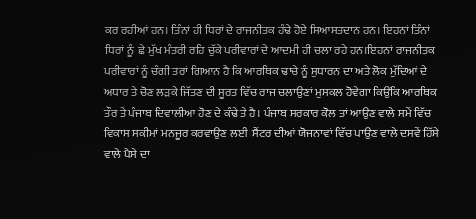ਕਰ ਰਹੀਆਂ ਹਨ। ਤਿੰਨਾਂ ਹੀ ਧਿਰਾਂ ਦੇ ਰਾਜਨੀਤਕ ਹੰਢੇ ਹੋਏ ਸਿਆਸਤਦਾਨ ਹਨ। ਇਹਨਾਂ ਤਿੰਨਾਂ ਧਿਰਾਂ ਨੂੰ  ਛੇ ਮੁੱਖ ਮੰਤਰੀ ਰਹਿ ਚੁੱਕੇ ਪਰੀਵਾਰਾਂ ਦੇ ਆਦਮੀ ਹੀ ਚਲਾ ਰਹੇ ਹਨ।ਇਹਨਾਂ ਰਾਜਨੀਤਕ ਪਰੀਵਾਰਾਂ ਨੂੰ ਚੰਗੀ ਤਰਾਂ ਗਿਆਨ ਹੈ ਕਿ ਆਰਥਿਕ ਢਾਚੇ ਨੂੰ ਸੁਧਾਰਨ ਦਾ ਅਤੇ ਲੋਕ ਮੁੱਦਿਆਂ ਦੇ ਅਧਾਰ ਤੇ ਚੋਣ ਲੜਕੇ ਜਿੱਤਣ ਦੀ ਸੂਰਤ ਵਿੱਚ ਰਾਜ ਚਲਾਉਣਾਂ ਮੁਸਕਲ ਹੋਵੇਗਾ ਕਿਉਂਕਿ ਆਰਥਿਕ ਤੌਰ ਤੇ ਪੰਜਾਬ ਦਿਵਾਲੀਆ ਹੋਣ ਦੇ ਕੰਢੇ ਤੇ ਹੈ। ਪੰਜਾਬ ਸਰਕਾਰ ਕੋਲ ਤਾਂ ਆਉਣ ਵਾਲੇ ਸਮੇਂ ਵਿੱਚ ਵਿਕਾਸ ਸਕੀਮਾਂ ਮਨਜੂਰ ਕਰਵਾਉਣ ਲਈ  ਸੈਂਟਰ ਦੀਆਂ ਯੋਜਨਾਵਾਂ ਵਿੱਚ ਪਾਉਣ ਵਾਲੇ ਦਸਵੇਂ ਹਿੱਸੇ ਵਾਲੇ ਪੈਸੇ ਦਾ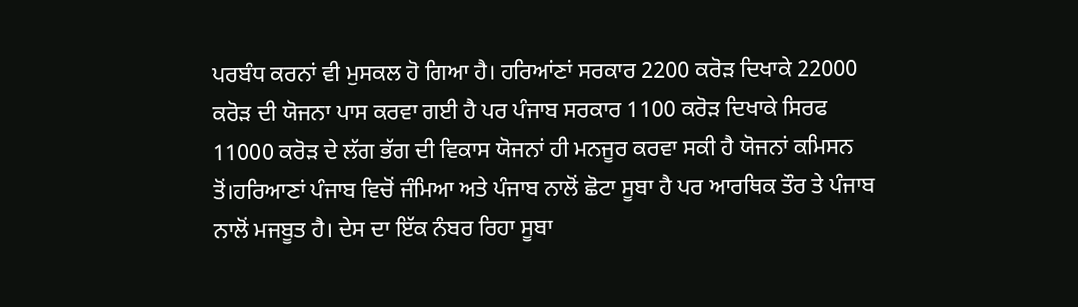ਪਰਬੰਧ ਕਰਨਾਂ ਵੀ ਮੁਸਕਲ ਹੋ ਗਿਆ ਹੈ। ਹਰਿਆਂਣਾਂ ਸਰਕਾਰ 2200 ਕਰੋੜ ਦਿਖਾਕੇ 22000 ਕਰੋੜ ਦੀ ਯੋਜਨਾ ਪਾਸ ਕਰਵਾ ਗਈ ਹੈ ਪਰ ਪੰਜਾਬ ਸਰਕਾਰ 1100 ਕਰੋੜ ਦਿਖਾਕੇ ਸਿਰਫ 11000 ਕਰੋੜ ਦੇ ਲੱਗ ਭੱਗ ਦੀ ਵਿਕਾਸ ਯੋਜਨਾਂ ਹੀ ਮਨਜੂਰ ਕਰਵਾ ਸਕੀ ਹੈ ਯੋਜਨਾਂ ਕਮਿਸਨ ਤੋਂ।ਹਰਿਆਣਾਂ ਪੰਜਾਬ ਵਿਚੋਂ ਜੰਮਿਆ ਅਤੇ ਪੰਜਾਬ ਨਾਲੋਂ ਛੋਟਾ ਸੂਬਾ ਹੈ ਪਰ ਆਰਥਿਕ ਤੌਰ ਤੇ ਪੰਜਾਬ ਨਾਲੋਂ ਮਜਬੂਤ ਹੈ। ਦੇਸ ਦਾ ਇੱਕ ਨੰਬਰ ਰਿਹਾ ਸੂਬਾ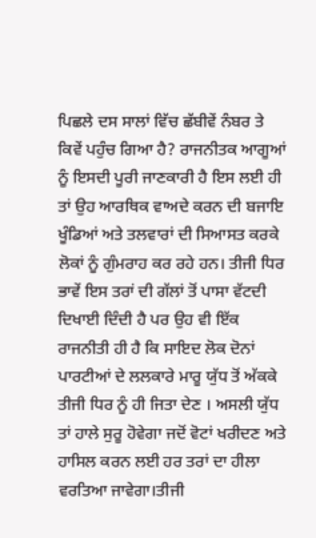ਪਿਛਲੇ ਦਸ ਸਾਲਾਂ ਵਿੱਚ ਛੱਬੀਵੇਂ ਨੰਬਰ ਤੇ ਕਿਵੇਂ ਪਹੁੰਚ ਗਿਆ ਹੈ? ਰਾਜਨੀਤਕ ਆਗੂਆਂ ਨੂੰ ਇਸਦੀ ਪੂਰੀ ਜਾਣਕਾਰੀ ਹੈ ਇਸ ਲਈ ਹੀ ਤਾਂ ਉਹ ਆਰਥਿਕ ਵਾਅਦੇ ਕਰਨ ਦੀ ਬਜਾਇ ਖੂੰਡਿਆਂ ਅਤੇ ਤਲਵਾਰਾਂ ਦੀ ਸਿਆਸਤ ਕਰਕੇ ਲੋਕਾਂ ਨੂੰ ਗੁੰਮਰਾਹ ਕਰ ਰਹੇ ਹਨ। ਤੀਜੀ ਧਿਰ ਭਾਵੇਂ ਇਸ ਤਰਾਂ ਦੀ ਗੱਲਾਂ ਤੋਂ ਪਾਸਾ ਵੱਟਦੀ ਦਿਖਾਈ ਦਿੰਦੀ ਹੈ ਪਰ ਉਹ ਵੀ ਇੱਕ ਰਾਜਨੀਤੀ ਹੀ ਹੈ ਕਿ ਸਾਇਦ ਲੋਕ ਦੋਨਾਂ ਪਾਰਟੀਆਂ ਦੇ ਲਲਕਾਰੇ ਮਾਰੂ ਯੁੱਧ ਤੋਂ ਅੱਕਕੇ ਤੀਜੀ ਧਿਰ ਨੂੰ ਹੀ ਜਿਤਾ ਦੇਣ । ਅਸਲੀ ਯੁੱਧ ਤਾਂ ਹਾਲੇ ਸੁਰੂ ਹੋਵੇਗਾ ਜਦੋਂ ਵੋਟਾਂ ਖਰੀਦਣ ਅਤੇ ਹਾਸਿਲ ਕਰਨ ਲਈ ਹਰ ਤਰਾਂ ਦਾ ਹੀਲਾ ਵਰਤਿਆ ਜਾਵੇਗਾ।ਤੀਜੀ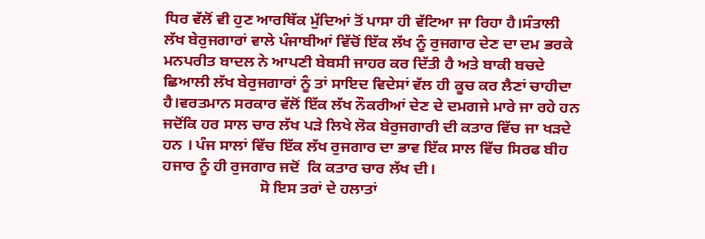ਧਿਰ ਵੱਲੋਂ ਵੀ ਹੁਣ ਆਰਥਿੱਕ ਮੁੱਦਿਆਂ ਤੋਂ ਪਾਸਾ ਹੀ ਵੱਟਿਆ ਜਾ ਰਿਹਾ ਹੈ।ਸੰਤਾਲੀ ਲੱਖ ਬੇਰੁਜਗਾਰਾਂ ਵਾਲੇ ਪੰਜਾਬੀਆਂ ਵਿੱਚੋਂ ਇੱਕ ਲੱਖ ਨੂੰ ਰੁਜਗਾਰ ਦੇਣ ਦਾ ਦਮ ਭਰਕੇ ਮਨਪਰੀਤ ਬਾਦਲ ਨੇ ਆਪਣੀ ਬੇਬਸੀ ਜਾਹਰ ਕਰ ਦਿੱਤੀ ਹੈ ਅਤੇ ਬਾਕੀ ਬਚਦੇ ਛਿਆਲੀ ਲੱਖ ਬੇਰੁਜਗਾਰਾਂ ਨੂੰ ਤਾਂ ਸਾਇਦ ਵਿਦੇਸਾਂ ਵੱਲ ਹੀ ਕੂਚ ਕਰ ਲੈਣਾਂ ਚਾਹੀਦਾ ਹੈ।ਵਰਤਮਾਨ ਸਰਕਾਰ ਵੱਲੋਂ ਇੱਕ ਲੱਖ ਨੌਕਰੀਆਂ ਦੇਣ ਦੇ ਦਮਗਜੇ ਮਾਰੇ ਜਾ ਰਹੇ ਹਨ ਜਦੋਂਕਿ ਹਰ ਸਾਲ ਚਾਰ ਲੱਖ ਪੜੇ ਲਿਖੇ ਲੋਕ ਬੇਰੁਜਗਾਰੀ ਦੀ ਕਤਾਰ ਵਿੱਚ ਜਾ ਖੜਦੇ ਹਨ । ਪੰਜ ਸਾਲਾਂ ਵਿੱਚ ਇੱਕ ਲੱਖ ਰੁਜਗਾਰ ਦਾ ਭਾਵ ਇੱਕ ਸਾਲ ਵਿੱਚ ਸਿਰਫ ਬੀਹ ਹਜਾਰ ਨੂੰ ਹੀ ਰੁਜਗਾਰ ਜਦੋਂ  ਕਿ ਕਤਾਰ ਚਾਰ ਲੱਖ ਦੀ।
                         ਸੋ ਇਸ ਤਰਾਂ ਦੇ ਹਲਾਤਾਂ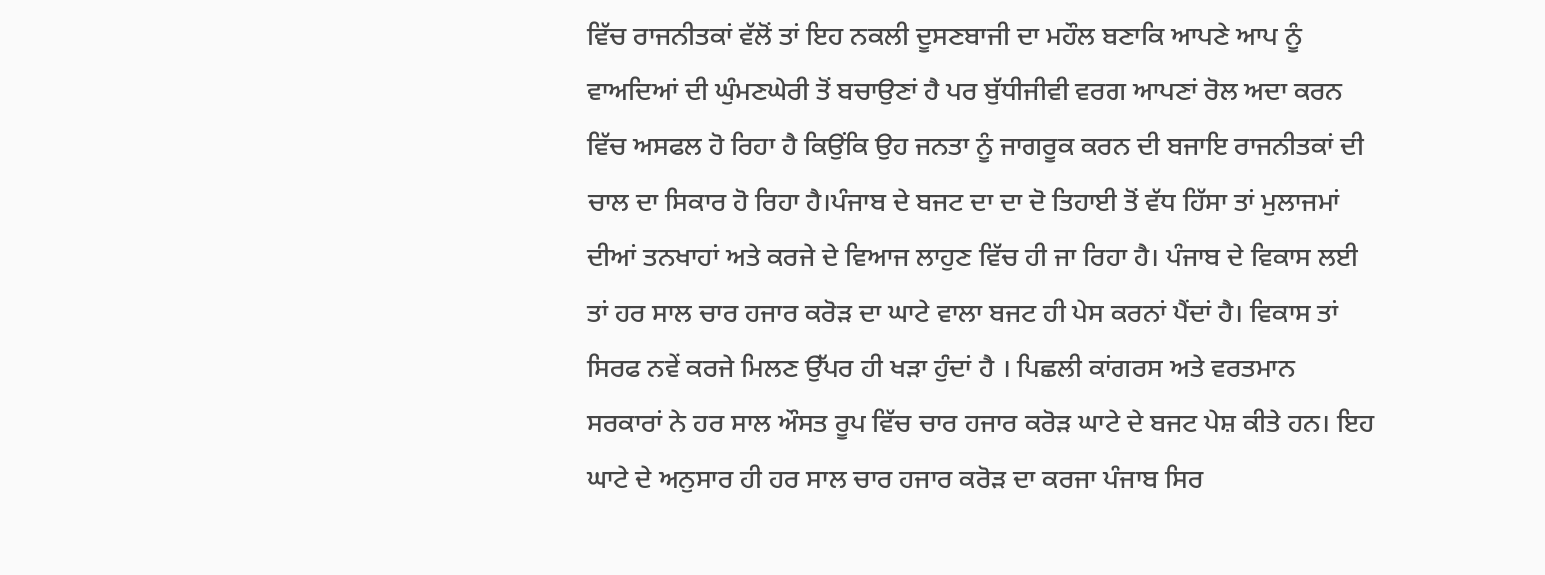ਵਿੱਚ ਰਾਜਨੀਤਕਾਂ ਵੱਲੋਂ ਤਾਂ ਇਹ ਨਕਲੀ ਦੂਸਣਬਾਜੀ ਦਾ ਮਹੌਲ ਬਣਾਕਿ ਆਪਣੇ ਆਪ ਨੂੰ ਵਾਅਦਿਆਂ ਦੀ ਘੁੰਮਣਘੇਰੀ ਤੋਂ ਬਚਾਉਣਾਂ ਹੈ ਪਰ ਬੁੱਧੀਜੀਵੀ ਵਰਗ ਆਪਣਾਂ ਰੋਲ ਅਦਾ ਕਰਨ ਵਿੱਚ ਅਸਫਲ ਹੋ ਰਿਹਾ ਹੈ ਕਿਉਂਕਿ ਉਹ ਜਨਤਾ ਨੂੰ ਜਾਗਰੂਕ ਕਰਨ ਦੀ ਬਜਾਇ ਰਾਜਨੀਤਕਾਂ ਦੀ ਚਾਲ ਦਾ ਸਿਕਾਰ ਹੋ ਰਿਹਾ ਹੈ।ਪੰਜਾਬ ਦੇ ਬਜਟ ਦਾ ਦਾ ਦੋ ਤਿਹਾਈ ਤੋਂ ਵੱਧ ਹਿੱਸਾ ਤਾਂ ਮੁਲਾਜਮਾਂ ਦੀਆਂ ਤਨਖਾਹਾਂ ਅਤੇ ਕਰਜੇ ਦੇ ਵਿਆਜ ਲਾਹੁਣ ਵਿੱਚ ਹੀ ਜਾ ਰਿਹਾ ਹੈ। ਪੰਜਾਬ ਦੇ ਵਿਕਾਸ ਲਈ ਤਾਂ ਹਰ ਸਾਲ ਚਾਰ ਹਜਾਰ ਕਰੋੜ ਦਾ ਘਾਟੇ ਵਾਲਾ ਬਜਟ ਹੀ ਪੇਸ ਕਰਨਾਂ ਪੈਂਦਾਂ ਹੈ। ਵਿਕਾਸ ਤਾਂ ਸਿਰਫ ਨਵੇਂ ਕਰਜੇ ਮਿਲਣ ਉੱਪਰ ਹੀ ਖੜਾ ਹੁੰਦਾਂ ਹੈ । ਪਿਛਲੀ ਕਾਂਗਰਸ ਅਤੇ ਵਰਤਮਾਨ ਸਰਕਾਰਾਂ ਨੇ ਹਰ ਸਾਲ ਔਸਤ ਰੂਪ ਵਿੱਚ ਚਾਰ ਹਜਾਰ ਕਰੋੜ ਘਾਟੇ ਦੇ ਬਜਟ ਪੇਸ਼ ਕੀਤੇ ਹਨ। ਇਹ ਘਾਟੇ ਦੇ ਅਨੁਸਾਰ ਹੀ ਹਰ ਸਾਲ ਚਾਰ ਹਜਾਰ ਕਰੋੜ ਦਾ ਕਰਜਾ ਪੰਜਾਬ ਸਿਰ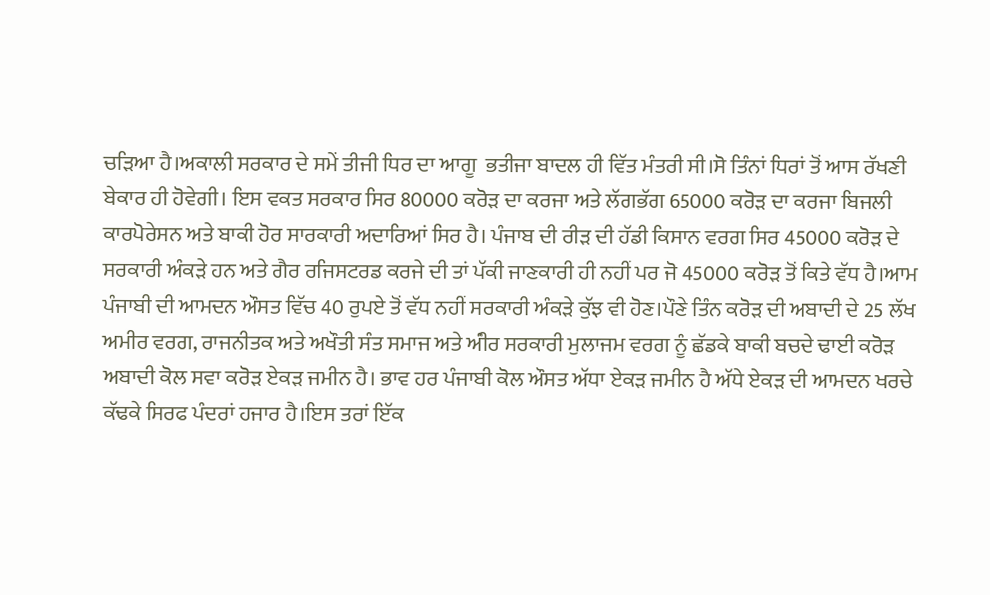ਚੜਿਆ ਹੈ।ਅਕਾਲੀ ਸਰਕਾਰ ਦੇ ਸਮੇਂ ਤੀਜੀ ਧਿਰ ਦਾ ਆਗੂ  ਭਤੀਜਾ ਬਾਦਲ ਹੀ ਵਿੱਤ ਮੰਤਰੀ ਸੀ।ਸੋ ਤਿੰਨਾਂ ਧਿਰਾਂ ਤੋਂ ਆਸ ਰੱਖਣੀ ਬੇਕਾਰ ਹੀ ਹੋਵੇਗੀ। ਇਸ ਵਕਤ ਸਰਕਾਰ ਸਿਰ 80000 ਕਰੋੜ ਦਾ ਕਰਜਾ ਅਤੇ ਲੱਗਭੱਗ 65000 ਕਰੋੜ ਦਾ ਕਰਜਾ ਬਿਜਲੀ ਕਾਰਪੋਰੇਸਨ ਅਤੇ ਬਾਕੀ ਹੋਰ ਸਾਰਕਾਰੀ ਅਦਾਰਿਆਂ ਸਿਰ ਹੈ। ਪੰਜਾਬ ਦੀ ਰੀੜ ਦੀ ਹੱਡੀ ਕਿਸਾਨ ਵਰਗ ਸਿਰ 45000 ਕਰੋੜ ਦੇ ਸਰਕਾਰੀ ਅੰਕੜੇ ਹਨ ਅਤੇ ਗੈਰ ਰਜਿਸਟਰਡ ਕਰਜੇ ਦੀ ਤਾਂ ਪੱਕੀ ਜਾਣਕਾਰੀ ਹੀ ਨਹੀਂ ਪਰ ਜੋ 45000 ਕਰੋੜ ਤੋਂ ਕਿਤੇ ਵੱਧ ਹੈ।ਆਮ ਪੰਜਾਬੀ ਦੀ ਆਮਦਨ ਔਸਤ ਵਿੱਚ 40 ਰੁਪਏ ਤੋਂ ਵੱਧ ਨਹੀਂ ਸਰਕਾਰੀ ਅੰਕੜੇ ਕੁੱਝ ਵੀ ਹੋਣ।ਪੌਣੇ ਤਿੰਨ ਕਰੋੜ ਦੀ ਅਬਾਦੀ ਦੇ 25 ਲੱਖ ਅਮੀਰ ਵਰਗ, ਰਾਜਨੀਤਕ ਅਤੇ ਅਖੌਤੀ ਸੰਤ ਸਮਾਜ ਅਤੇ ਅੰੀਰ ਸਰਕਾਰੀ ਮੁਲਾਜਮ ਵਰਗ ਨੂੰ ਛੱਡਕੇ ਬਾਕੀ ਬਚਦੇ ਢਾਈ ਕਰੋੜ ਅਬਾਦੀ ਕੋਲ ਸਵਾ ਕਰੋੜ ਏਕੜ ਜਮੀਨ ਹੈ। ਭਾਵ ਹਰ ਪੰਜਾਬੀ ਕੋਲ ਔਸਤ ਅੱਧਾ ਏਕੜ ਜਮੀਨ ਹੈ ਅੱਧੇ ਏਕੜ ਦੀ ਆਮਦਨ ਖਰਚੇ ਕੱਢਕੇ ਸਿਰਫ ਪੰਦਰਾਂ ਹਜਾਰ ਹੈ।ਇਸ ਤਰਾਂ ਇੱਕ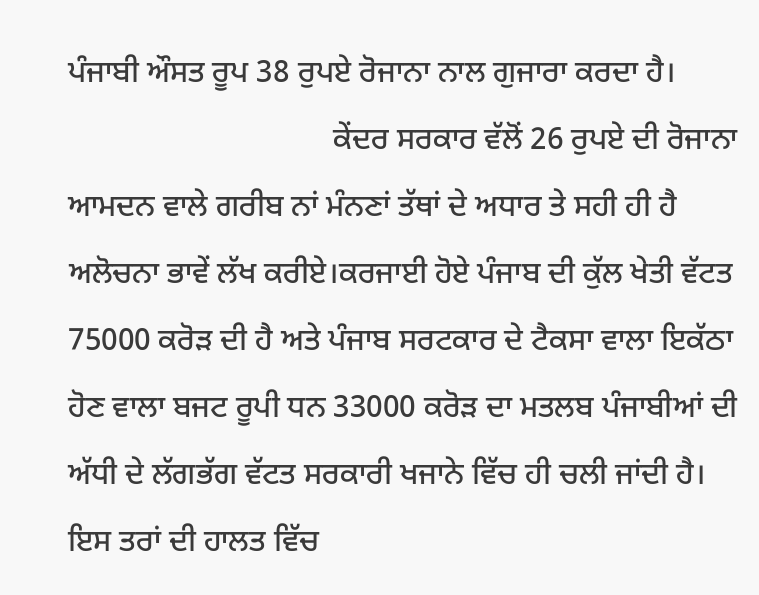ਪੰਜਾਬੀ ਔਸਤ ਰੂਪ 38 ਰੁਪਏ ਰੋਜਾਨਾ ਨਾਲ ਗੁਜਾਰਾ ਕਰਦਾ ਹੈ।
                                  ਕੇਂਦਰ ਸਰਕਾਰ ਵੱਲੋਂ 26 ਰੁਪਏ ਦੀ ਰੋਜਾਨਾ ਆਮਦਨ ਵਾਲੇ ਗਰੀਬ ਨਾਂ ਮੰਨਣਾਂ ਤੱਥਾਂ ਦੇ ਅਧਾਰ ਤੇ ਸਹੀ ਹੀ ਹੈ ਅਲੋਚਨਾ ਭਾਵੇਂ ਲੱਖ ਕਰੀਏ।ਕਰਜਾਈ ਹੋਏ ਪੰਜਾਬ ਦੀ ਕੁੱਲ ਖੇਤੀ ਵੱਟਤ 75000 ਕਰੋੜ ਦੀ ਹੈ ਅਤੇ ਪੰਜਾਬ ਸਰਟਕਾਰ ਦੇ ਟੈਕਸਾ ਵਾਲਾ ਇਕੱਠਾ ਹੋਣ ਵਾਲਾ ਬਜਟ ਰੂਪੀ ਧਨ 33000 ਕਰੋੜ ਦਾ ਮਤਲਬ ਪੰਜਾਬੀਆਂ ਦੀ ਅੱਧੀ ਦੇ ਲੱਗਭੱਗ ਵੱਟਤ ਸਰਕਾਰੀ ਖਜਾਨੇ ਵਿੱਚ ਹੀ ਚਲੀ ਜਾਂਦੀ ਹੈ। ਇਸ ਤਰਾਂ ਦੀ ਹਾਲਤ ਵਿੱਚ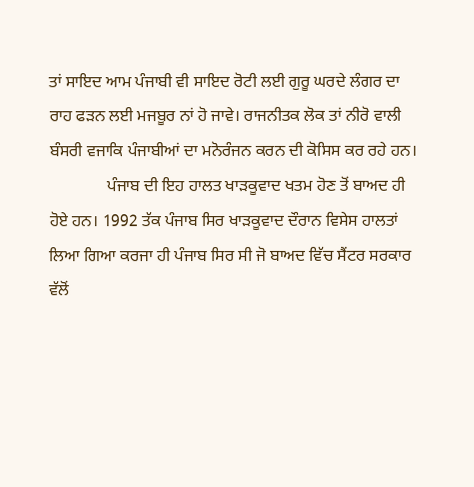ਤਾਂ ਸਾਇਦ ਆਮ ਪੰਜਾਬੀ ਵੀ ਸਾਇਦ ਰੋਟੀ ਲਈ ਗੁਰੂ ਘਰਦੇ ਲੰਗਰ ਦਾ ਰਾਹ ਫੜਨ ਲਈ ਮਜਬੂਰ ਨਾਂ ਹੋ ਜਾਵੇ। ਰਾਜਨੀਤਕ ਲੋਕ ਤਾਂ ਨੀਰੋ ਵਾਲੀ ਬੰਸਰੀ ਵਜਾਕਿ ਪੰਜਾਬੀਆਂ ਦਾ ਮਨੋਰੰਜਨ ਕਰਨ ਦੀ ਕੋਸਿਸ ਕਰ ਰਹੇ ਹਨ।
              ਪੰਜਾਬ ਦੀ ਇਹ ਹਾਲਤ ਖਾੜਕੂਵਾਦ ਖਤਮ ਹੋਣ ਤੋਂ ਬਾਅਦ ਹੀ ਹੋਏ ਹਨ। 1992 ਤੱਕ ਪੰਜਾਬ ਸਿਰ ਖਾੜਕੂਵਾਦ ਦੌਰਾਨ ਵਿਸੇਸ ਹਾਲਤਾਂ ਲਿਆ ਗਿਆ ਕਰਜਾ ਹੀ ਪੰਜਾਬ ਸਿਰ ਸੀ ਜੋ ਬਾਅਦ ਵਿੱਚ ਸੈਂਟਰ ਸਰਕਾਰ ਵੱਲੋਂ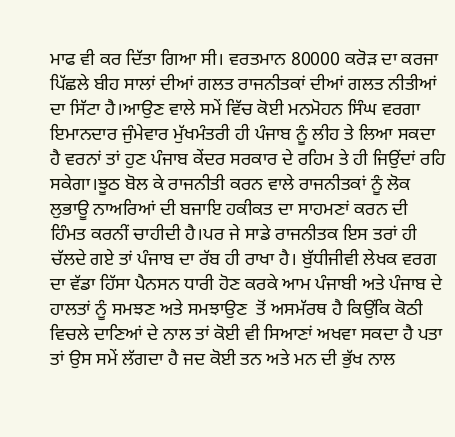ਮਾਫ ਵੀ ਕਰ ਦਿੱਤਾ ਗਿਆ ਸੀ। ਵਰਤਮਾਨ 80000 ਕਰੋੜ ਦਾ ਕਰਜਾ ਪਿੱਛਲੇ ਬੀਹ ਸਾਲਾਂ ਦੀਆਂ ਗਲਤ ਰਾਜਨੀਤਕਾਂ ਦੀਆਂ ਗਲਤ ਨੀਤੀਆਂ ਦਾ ਸਿੱਟਾ ਹੈ।ਆਉਣ ਵਾਲੇ ਸਮੇਂ ਵਿੱਚ ਕੋਈ ਮਨਮੋਹਨ ਸਿੰਘ ਵਰਗਾ ਇਮਾਨਦਾਰ ਜੁੰਮੇਵਾਰ ਮੁੱਖਮੰਤਰੀ ਹੀ ਪੰਜਾਬ ਨੂੰ ਲੀਹ ਤੇ ਲਿਆ ਸਕਦਾ ਹੈ ਵਰਨਾਂ ਤਾਂ ਹੁਣ ਪੰਜਾਬ ਕੇਂਦਰ ਸਰਕਾਰ ਦੇ ਰਹਿਮ ਤੇ ਹੀ ਜਿਉਂਦਾਂ ਰਹਿ ਸਕੇਗਾ।ਝੂਠ ਬੋਲ ਕੇ ਰਾਜਨੀਤੀ ਕਰਨ ਵਾਲੇ ਰਾਜਨੀਤਕਾਂ ਨੂੰ ਲੋਕ ਲੁਭਾਊ ਨਾਅਰਿਆਂ ਦੀ ਬਜਾਇ ਹਕੀਕਤ ਦਾ ਸਾਹਮਣਾਂ ਕਰਨ ਦੀ ਹਿੰਮਤ ਕਰਨੀਂ ਚਾਹੀਦੀ ਹੈ।ਪਰ ਜੇ ਸਾਡੇ ਰਾਜਨੀਤਕ ਇਸ ਤਰਾਂ ਹੀ ਚੱਲਦੇ ਗਏ ਤਾਂ ਪੰਜਾਬ ਦਾ ਰੱਬ ਹੀ ਰਾਖਾ ਹੈ। ਬੁੱਧੀਜੀਵੀ ਲੇਖਕ ਵਰਗ ਦਾ ਵੱਡਾ ਹਿੱਸਾ ਪੈਨਸਨ ਧਾਰੀ ਹੋਣ ਕਰਕੇ ਆਮ ਪੰਜਾਬੀ ਅਤੇ ਪੰਜਾਬ ਦੇ ਹਾਲਤਾਂ ਨੂੰ ਸਮਝਣ ਅਤੇ ਸਮਝਾਉਣ  ਤੋਂ ਅਸਮੱਰਥ ਹੈ ਕਿਉਂਕਿ ਕੋਠੀ ਵਿਚਲੇ ਦਾਣਿਆਂ ਦੇ ਨਾਲ ਤਾਂ ਕੋਈ ਵੀ ਸਿਆਣਾਂ ਅਖਵਾ ਸਕਦਾ ਹੈ ਪਤਾ ਤਾਂ ਉਸ ਸਮੇਂ ਲੱਗਦਾ ਹੈ ਜਦ ਕੋਈ ਤਨ ਅਤੇ ਮਨ ਦੀ ਭੁੱਖ ਨਾਲ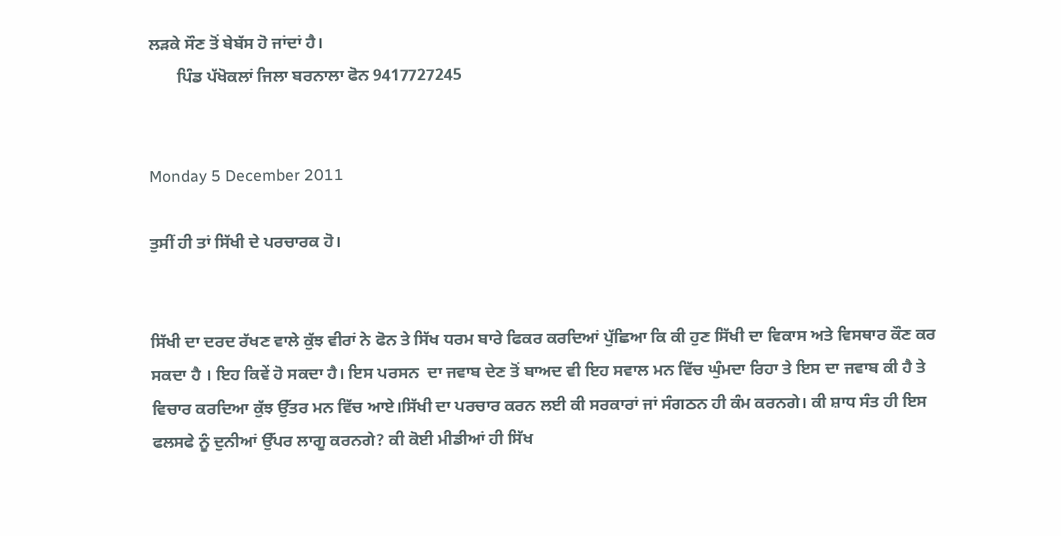ਲੜਕੇ ਸੌਣ ਤੋਂ ਬੇਬੱਸ ਹੋ ਜਾਂਦਾਂ ਹੈ।
       ਪਿੰਡ ਪੱਖੋਕਲਾਂ ਜਿਲਾ ਬਰਨਾਲਾ ਫੋਨ 9417727245


Monday 5 December 2011

ਤੁਸੀਂ ਹੀ ਤਾਂ ਸਿੱਖੀ ਦੇ ਪਰਚਾਰਕ ਹੋ।


ਸਿੱਖੀ ਦਾ ਦਰਦ ਰੱਖਣ ਵਾਲੇ ਕੁੱਝ ਵੀਰਾਂ ਨੇ ਫੋਨ ਤੇ ਸਿੱਖ ਧਰਮ ਬਾਰੇ ਫਿਕਰ ਕਰਦਿਆਂ ਪੁੱਛਿਆ ਕਿ ਕੀ ਹੁਣ ਸਿੱਖੀ ਦਾ ਵਿਕਾਸ ਅਤੇ ਵਿਸਥਾਰ ਕੌਣ ਕਰ ਸਕਦਾ ਹੈ । ਇਹ ਕਿਵੇਂ ਹੋ ਸਕਦਾ ਹੈ। ਇਸ ਪਰਸਨ  ਦਾ ਜਵਾਬ ਦੇਣ ਤੋਂ ਬਾਅਦ ਵੀ ਇਹ ਸਵਾਲ ਮਨ ਵਿੱਚ ਘੁੰਮਦਾ ਰਿਹਾ ਤੇ ਇਸ ਦਾ ਜਵਾਬ ਕੀ ਹੈ ਤੇ ਵਿਚਾਰ ਕਰਦਿਆ ਕੁੱਝ ਉੱਤਰ ਮਨ ਵਿੱਚ ਆਏ।ਸਿੱਖੀ ਦਾ ਪਰਚਾਰ ਕਰਨ ਲਈ ਕੀ ਸਰਕਾਰਾਂ ਜਾਂ ਸੰਗਠਨ ਹੀ ਕੰਮ ਕਰਨਗੇ। ਕੀ ਸ਼ਾਧ ਸੰਤ ਹੀ ਇਸ ਫਲਸਫੇ ਨੂੰ ਦੁਨੀਆਂ ਉੱਪਰ ਲਾਗੂ ਕਰਨਗੇ? ਕੀ ਕੋਈ ਮੀਡੀਆਂ ਹੀ ਸਿੱਖ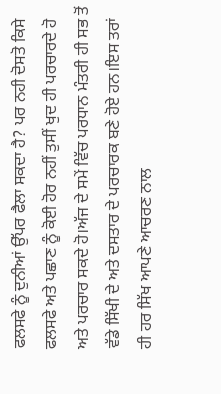ਫਲਸਫੇ ਨੂੰ ਦੁਨੀਆਂ ਉੱਪਰ ਫੈਲਾ ਸਕਦਾ ਹੈ? ਪਰ ਨਹੀ ਦੋਸਤੋ ਕਿਸੇ ਫਲਸਫੇ ਅਤੇ ਪਛਾਣ ਨੂੰ ਕੋਈ ਹੋਰ ਨਹੀਂ ਤੁਸੀਂ ਖੁਦ ਹੀ ਪਰਚਾਰਦੇ ਹੋ ਅਤੇ ਪਰਚਾਰ ਸਕਦੇ ਹੋ।ਅੱਜ ਦੇ ਸਮੇਂ ਵਿੱਚ ਪਰਧਾਨ ਮੰਤਰੀ ਹੀ ਸਭ ਤੋਂ ਵੱਡੇ ਸਿੱਖੀ ਦੇ ਅਤੇ ਦਸਤਾਰ ਦੇ ਪਰਚਾਰਕ ਬਣੇ ਹੋਏ ਹਨ।ਇਸ ਤਰਾਂ ਹੀ ਹਰ ਸਿੱਖ ਆਪਣੇ ਆਚਰਣ ਨਾਲ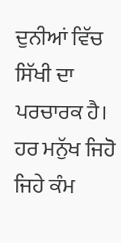ਦੁਨੀਆਂ ਵਿੱਚ ਸਿੱਖੀ ਦਾ ਪਰਚਾਰਕ ਹੈ। ਹਰ ਮਨੁੱਖ ਜਿਹੋ ਜਿਹੇ ਕੰਮ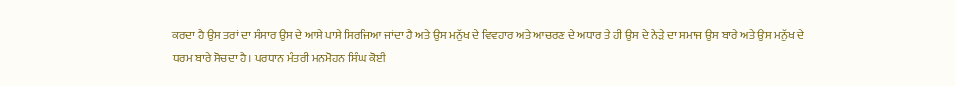ਕਰਦਾ ਹੈ ਉਸ ਤਰਾਂ ਦਾ ਸੰਸਾਰ ਉਸ ਦੇ ਆਸੇ ਪਾਸੇ ਸਿਰਜਿਆ ਜਾਂਦਾ ਹੈ ਅਤੇ ਉਸ ਮਨੁੱਖ ਦੇ ਵਿਵਹਾਰ ਅਤੇ ਆਚਰਣ ਦੇ ਅਧਾਰ ਤੇ ਹੀ ਉਸ ਦੇ ਨੇੜੇ ਦਾ ਸਮਾਜ ਉਸ ਬਾਰੇ ਅਤੇ ਉਸ ਮਨੁੱਖ ਦੇ ਧਰਮ ਬਾਰੇ ਸੋਚਦਾ ਹੈ। ਪਰਧਾਨ ਮੰਤਰੀ ਮਨਮੋਹਨ ਸਿੰਘ ਕੋਈ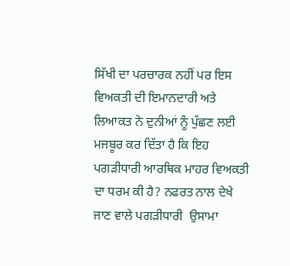ਸਿੱਖੀ ਦਾ ਪਰਚਾਰਕ ਨਹੀਂ ਪਰ ਇਸ ਵਿਅਕਤੀ ਦੀ ਇਮਾਨਦਾਰੀ ਅਤੇ ਲਿਆਕਤ ਨੇ ਦੁਨੀਆਂ ਨੂੰ ਪੁੱਛਣ ਲਈ ਮਜਬੂਰ ਕਰ ਦਿੱਤਾ ਹੈ ਕਿ ਇਹ ਪਗੜੀਧਾਰੀ ਆਰਥਿਕ ਮਾਹਰ ਵਿਅਕਤੀ ਦਾ ਧਰਮ ਕੀ ਹੈ? ਨਫਰਤ ਨਾਲ ਦੇਖੇ ਜਾਣ ਵਾਲੇ ਪਗੜੀਧਾਰੀ  ਉਸਾਮਾ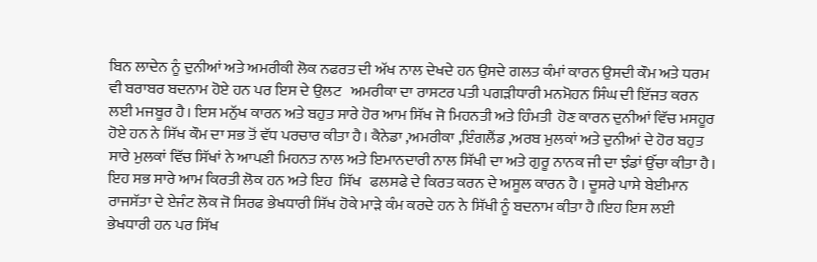ਬਿਨ ਲਾਦੇਨ ਨੂੰ ਦੁਨੀਆਂ ਅਤੇ ਅਮਰੀਕੀ ਲੋਕ ਨਫਰਤ ਦੀ ਅੱਖ ਨਾਲ ਦੇਖਦੇ ਹਨ ਉਸਦੇ ਗਲਤ ਕੰਮਾਂ ਕਾਰਨ ਉਸਦੀ ਕੌਮ ਅਤੇ ਧਰਮ ਵੀ ਬਰਾਬਰ ਬਦਨਾਮ ਹੋਏ ਹਨ ਪਰ ਇਸ ਦੇ ਉਲਟ   ਅਮਰੀਕਾ ਦਾ ਰਾਸਟਰ ਪਤੀ ਪਗੜੀਧਾਰੀ ਮਨਮੋਹਨ ਸਿੰਘ ਦੀ ਇੱਜਤ ਕਰਨ ਲਈ ਮਜਬੂਰ ਹੈ। ਇਸ ਮਨੁੱਖ ਕਾਰਨ ਅਤੇ ਬਹੁਤ ਸਾਰੇ ਹੋਰ ਆਮ ਸਿੱਖ ਜੋ ਮਿਹਨਤੀ ਅਤੇ ਹਿੰਮਤੀ  ਹੋਣ ਕਾਰਨ ਦੁਨੀਆਂ ਵਿੱਚ ਮਸਹੂਰ ਹੋਏ ਹਨ ਨੇ ਸਿੱਖ ਕੌਮ ਦਾ ਸਭ ਤੋਂ ਵੱਧ ਪਰਚਾਰ ਕੀਤਾ ਹੈ। ਕੈਨੇਡਾ ,ਅਮਰੀਕਾ ,ਇੰਗਲੈਂਡ ,ਅਰਬ ਮੁਲਕਾਂ ਅਤੇ ਦੁਨੀਆਂ ਦੇ ਹੋਰ ਬਹੁਤ ਸਾਰੇ ਮੁਲਕਾਂ ਵਿੱਚ ਸਿੱਖਾਂ ਨੇ ਆਪਣੀ ਮਿਹਨਤ ਨਾਲ ਅਤੇ ਇਮਾਨਦਾਰੀ ਨਾਲ ਸਿੱਖੀ ਦਾ ਅਤੇ ਗੁਰੂ ਨਾਨਕ ਜੀ ਦਾ ਝੰਡਾਂ ਉੱਚਾ ਕੀਤਾ ਹੈ। ਇਹ ਸਭ ਸਾਰੇ ਆਮ ਕਿਰਤੀ ਲੋਕ ਹਨ ਅਤੇ ਇਹ  ਸਿੱਖ   ਫਲਸਫੇ ਦੇ ਕਿਰਤ ਕਰਨ ਦੇ ਅਸੂਲ ਕਾਰਨ ਹੈ । ਦੂਸਰੇ ਪਾਸੇ ਬੇਈਮਾਨ ਰਾਜਸੱਤਾ ਦੇ ਏਜੰਟ ਲੋਕ ਜੋ ਸਿਰਫ ਭੇਖਧਾਰੀ ਸਿੱਖ ਹੋਕੇ ਮਾੜੇ ਕੰਮ ਕਰਦੇ ਹਨ ਨੇ ਸਿੱਖੀ ਨੂੰ ਬਦਨਾਮ ਕੀਤਾ ਹੈ।ਇਹ ਇਸ ਲਈ ਭੇਖਧਾਰੀ ਹਨ ਪਰ ਸਿੱਖ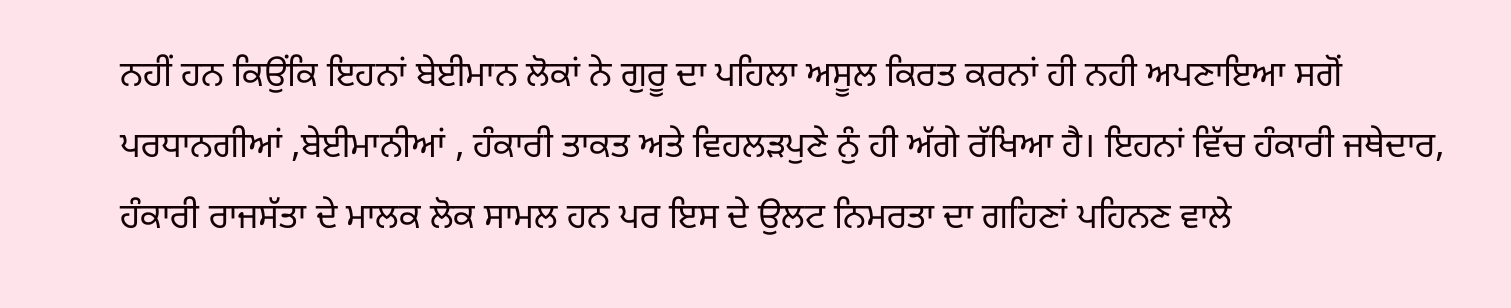ਨਹੀਂ ਹਨ ਕਿਉਂਕਿ ਇਹਨਾਂ ਬੇਈਮਾਨ ਲੋਕਾਂ ਨੇ ਗੁਰੂ ਦਾ ਪਹਿਲਾ ਅਸੂਲ ਕਿਰਤ ਕਰਨਾਂ ਹੀ ਨਹੀ ਅਪਣਾਇਆ ਸਗੋਂ ਪਰਧਾਨਗੀਆਂ ,ਬੇਈਮਾਨੀਆਂ , ਹੰਕਾਰੀ ਤਾਕਤ ਅਤੇ ਵਿਹਲੜਪੁਣੇ ਨੁੰ ਹੀ ਅੱਗੇ ਰੱਖਿਆ ਹੈ। ਇਹਨਾਂ ਵਿੱਚ ਹੰਕਾਰੀ ਜਥੇਦਾਰ, ਹੰਕਾਰੀ ਰਾਜਸੱਤਾ ਦੇ ਮਾਲਕ ਲੋਕ ਸਾਮਲ ਹਨ ਪਰ ਇਸ ਦੇ ਉਲਟ ਨਿਮਰਤਾ ਦਾ ਗਹਿਣਾਂ ਪਹਿਨਣ ਵਾਲੇ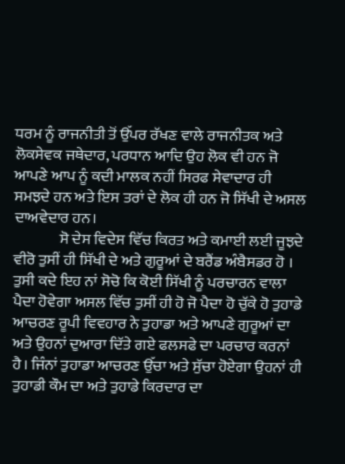ਧਰਮ ਨੂੰ ਰਾਜਨੀਤੀ ਤੋਂ ਉੱਪਰ ਰੱਖਣ ਵਾਲੇ ਰਾਜਨੀਤਕ ਅਤੇ ਲੋਕਸੇਵਕ ਜਥੇਦਾਰ, ਪਰਧਾਨ ਆਦਿ ਉਹ ਲੋਕ ਵੀ ਹਨ ਜੋ ਆਪਣੇ ਆਪ ਨੂੰ ਕਦੀ ਮਾਲਕ ਨਹੀਂ ਸਿਰਫ ਸੇਵਾਦਾਰ ਹੀ ਸਮਝਦੇ ਹਨ ਅਤੇ ਇਸ ਤਰਾਂ ਦੇ ਲੋਕ ਹੀ ਹਨ ਜੋ ਸਿੱਖੀ ਦੇ ਅਸਲ ਦਾਅਵੇਦਾਰ ਹਨ।
               ਸੋ ਦੇਸ ਵਿਦੇਸ ਵਿੱਚ ਕਿਰਤ ਅਤੇ ਕਮਾਈ ਲਈ ਜੂਝਦੇ ਵੀਰੋ ਤੁਸੀਂ ਹੀ ਸਿੱਖੀ ਦੇ ਅਤੇ ਗੁਰੂਆਂ ਦੇ ਬਰੈਂਡ ਅੰਬੈਸਡਰ ਹੋ । ਤੁਸੀ ਕਦੇ ਇਹ ਨਾਂ ਸੋਚੋ ਕਿ ਕੋਈ ਸਿੱਖੀ ਨੂੰ ਪਰਚਾਰਨ ਵਾਲਾ ਪੈਦਾ ਹੋਵੇਗਾ ਅਸਲ ਵਿੱਚ ਤੁਸੀਂ ਹੀ ਹੋ ਜੋ ਪੈਦਾ ਹੋ ਚੁੱਕੇ ਹੋ ਤੁਹਾਡੇ ਆਚਰਣ ਰੂਪੀ ਵਿਵਹਾਰ ਨੇ ਤੁਹਾਡਾ ਅਤੇ ਆਪਣੇ ਗੁਰੂਆਂ ਦਾ ਅਤੇ ਉਹਨਾਂ ਦੁਆਰਾ ਦਿੱਤੇ ਗਏ ਫਲਸਫੇ ਦਾ ਪਰਚਾਰ ਕਰਨਾਂ ਹੈ। ਜਿੰਨਾਂ ਤੁਹਾਡਾ ਆਚਰਣ ਉੱਚਾ ਅਤੇ ਸੁੱਚਾ ਹੋਏਗਾ ਉਹਨਾਂ ਹੀ ਤੁਹਾਡੀ ਕੌਮ ਦਾ ਅਤੇ ਤੁਹਾਡੇ ਕਿਰਦਾਰ ਦਾ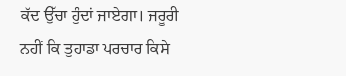ਕੱਦ ਉੱਚਾ ਹੁੰਦਾਂ ਜਾਏਗਾ। ਜਰੂਰੀ ਨਹੀਂ ਕਿ ਤੁਹਾਡਾ ਪਰਚਾਰ ਕਿਸੇ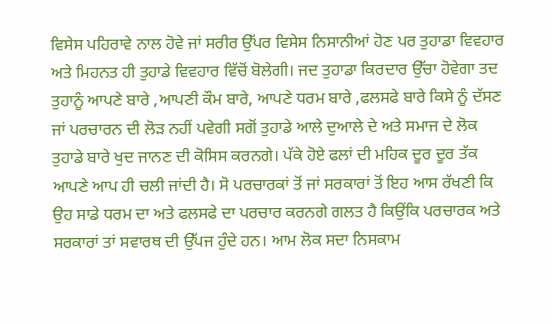ਵਿਸੇਸ ਪਹਿਰਾਵੇ ਨਾਲ ਹੋਵੇ ਜਾਂ ਸਰੀਰ ਉੱਪਰ ਵਿਸੇਸ ਨਿਸਾਨੀਆਂ ਹੋਣ ਪਰ ਤੁਹਾਡਾ ਵਿਵਹਾਰ ਅਤੇ ਮਿਹਨਤ ਹੀ ਤੁਹਾਡੇ ਵਿਵਹਾਰ ਵਿੱਚੋਂ ਬੋਲੇਗੀ। ਜਦ ਤੁਹਾਡਾ ਕਿਰਦਾਰ ਉੱਚਾ ਹੋਵੇਗਾ ਤਦ ਤੁਹਾਨੂੰ ਆਪਣੇ ਬਾਰੇ ,ਆਪਣੀ ਕੌਮ ਬਾਰੇ, ਆਪਣੇ ਧਰਮ ਬਾਰੇ ,ਫਲਸਫੇ ਬਾਰੇ ਕਿਸੇ ਨੂੰ ਦੱਸਣ ਜਾਂ ਪਰਚਾਰਨ ਦੀ ਲੋੜ ਨਹੀਂ ਪਵੇਗੀ ਸਗੋਂ ਤੁਹਾਡੇ ਆਲੇ ਦੁਆਲੇ ਦੇ ਅਤੇ ਸਮਾਜ ਦੇ ਲੋਕ ਤੁਹਾਡੇ ਬਾਰੇ ਖੁਦ ਜਾਨਣ ਦੀ ਕੋਸਿਸ ਕਰਨਗੇ। ਪੱਕੇ ਹੋਏ ਫਲਾਂ ਦੀ ਮਹਿਕ ਦੂਰ ਦੂਰ ਤੱਕ ਆਪਣੇ ਆਪ ਹੀ ਚਲੀ ਜਾਂਦੀ ਹੈ। ਸੋ ਪਰਚਾਰਕਾਂ ਤੋਂ ਜਾਂ ਸਰਕਾਰਾਂ ਤੋਂ ਇਹ ਆਸ ਰੱਖਣੀ ਕਿ ਉਹ ਸਾਡੇ ਧਰਮ ਦਾ ਅਤੇ ਫਲਸਫੇ ਦਾ ਪਰਚਾਰ ਕਰਨਗੇ ਗਲਤ ਹੈ ਕਿਉਂਕਿ ਪਰਚਾਰਕ ਅਤੇ ਸਰਕਾਰਾਂ ਤਾਂ ਸਵਾਰਥ ਦੀ ਉੱਪਜ ਹੁੰਦੇ ਹਨ। ਆਮ ਲੋਕ ਸਦਾ ਨਿਸਕਾਮ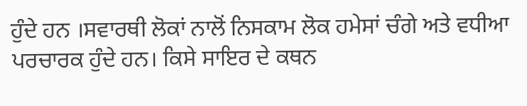ਹੁੰਦੇ ਹਨ ।ਸਵਾਰਥੀ ਲੋਕਾਂ ਨਾਲੋਂ ਨਿਸਕਾਮ ਲੋਕ ਹਮੇਸਾਂ ਚੰਗੇ ਅਤੇ ਵਧੀਆ ਪਰਚਾਰਕ ਹੁੰਦੇ ਹਨ। ਕਿਸੇ ਸਾਇਰ ਦੇ ਕਥਨ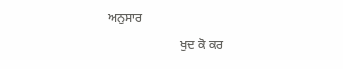ਅਨੁਸਾਰ
                       ਖੁਦ ਕੋ ਕਰ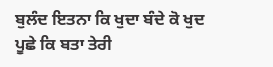ਬੁਲੰਦ ਇਤਨਾ ਕਿ ਖੁਦਾ ਬੰਦੇ ਕੋ ਖੁਦ ਪੂਛੇ ਕਿ ਬਤਾ ਤੇਰੀ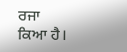ਰਜਾ ਕਿਆ ਹੈ।